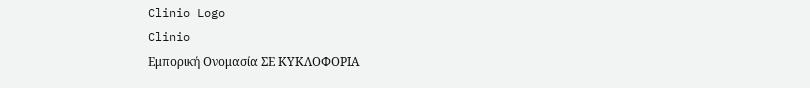Clinio Logo
Clinio
Εμπορική Ονομασία ΣΕ ΚΥΚΛΟΦΟΡΙΑ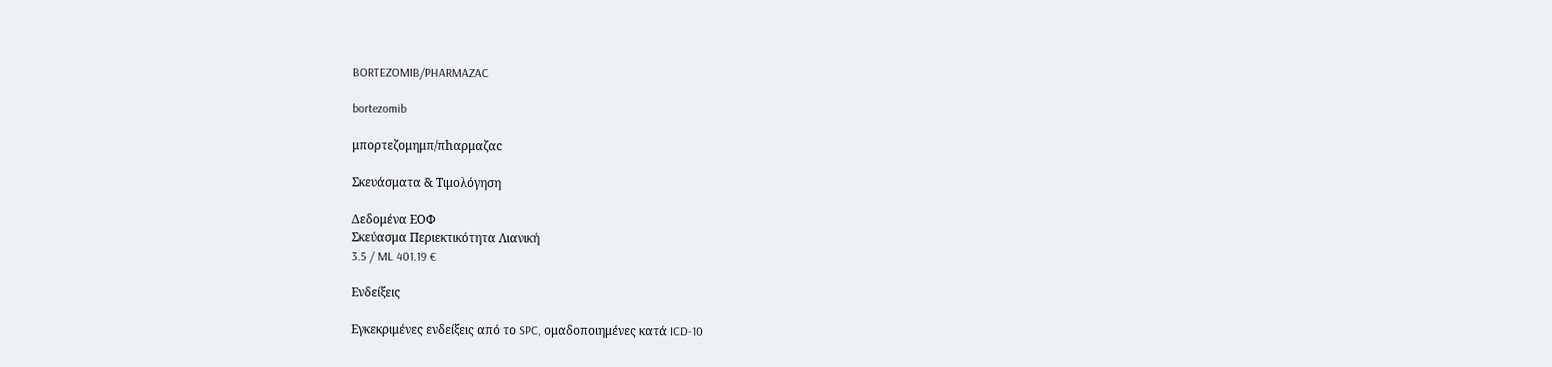BORTEZOMIB/PHARMAZAC

bortezomib

μπορτεζομημπ/πhαρμαζαc

Σκευάσματα & Τιμολόγηση

Δεδομένα ΕΟΦ
Σκεύασμα Περιεκτικότητα Λιανική
3.5 / ML 401.19 €

Ενδείξεις

Εγκεκριμένες ενδείξεις από το SPC, ομαδοποιημένες κατά ICD-10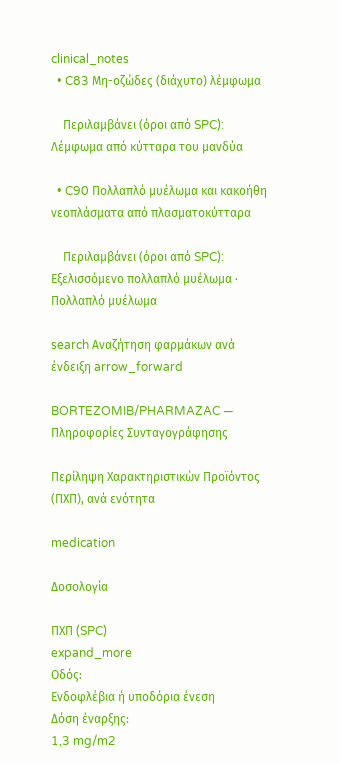clinical_notes
  • C83 Μη-οζώδες (διάχυτο) λέμφωμα

    Περιλαμβάνει (όροι από SPC): Λέμφωμα από κύτταρα του μανδύα

  • C90 Πολλαπλό μυέλωμα και κακοήθη νεοπλάσματα από πλασματοκύτταρα

    Περιλαμβάνει (όροι από SPC): Εξελισσόμενο πολλαπλό μυέλωμα · Πολλαπλό μυέλωμα

search Αναζήτηση φαρμάκων ανά ένδειξη arrow_forward

BORTEZOMIB/PHARMAZAC — Πληροφορίες Συνταγογράφησης

Περίληψη Χαρακτηριστικών Προϊόντος (ΠΧΠ), ανά ενότητα

medication

Δοσολογία

ΠΧΠ (SPC)
expand_more
Οδός:
Ενδοφλέβια ή υποδόρια ένεση
Δόση έναρξης:
1,3 mg/m2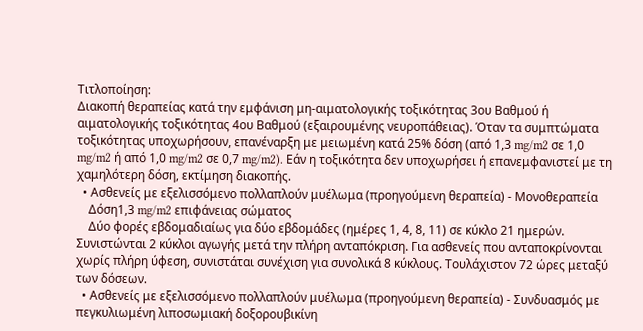Τιτλοποίηση:
Διακοπή θεραπείας κατά την εμφάνιση μη-αιματολογικής τοξικότητας 3ου Βαθμού ή αιματολογικής τοξικότητας 4ου Βαθμού (εξαιρουμένης νευροπάθειας). Όταν τα συμπτώματα τοξικότητας υποχωρήσουν, επανέναρξη με μειωμένη κατά 25% δόση (από 1,3 mg/m2 σε 1,0 mg/m2 ή από 1,0 mg/m2 σε 0,7 mg/m2). Εάν η τοξικότητα δεν υποχωρήσει ή επανεμφανιστεί με τη χαμηλότερη δόση, εκτίμηση διακοπής.
  • Ασθενείς με εξελισσόμενο πολλαπλούν μυέλωμα (προηγούμενη θεραπεία) - Μονοθεραπεία
    Δόση1,3 mg/m2 επιφάνειας σώματος
    Δύο φορές εβδομαδιαίως για δύο εβδομάδες (ημέρες 1, 4, 8, 11) σε κύκλο 21 ημερών. Συνιστώνται 2 κύκλοι αγωγής μετά την πλήρη ανταπόκριση. Για ασθενείς που ανταποκρίνονται χωρίς πλήρη ύφεση, συνιστάται συνέχιση για συνολικά 8 κύκλους. Τουλάχιστον 72 ώρες μεταξύ των δόσεων.
  • Ασθενείς με εξελισσόμενο πολλαπλούν μυέλωμα (προηγούμενη θεραπεία) - Συνδυασμός με πεγκυλιωμένη λιποσωμιακή δοξορουβικίνη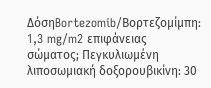ΔόσηBortezomib/Βορτεζομίμπη: 1,3 mg/m2 επιφάνειας σώματος; Πεγκυλιωμένη λιποσωμιακή δοξορουβικίνη: 30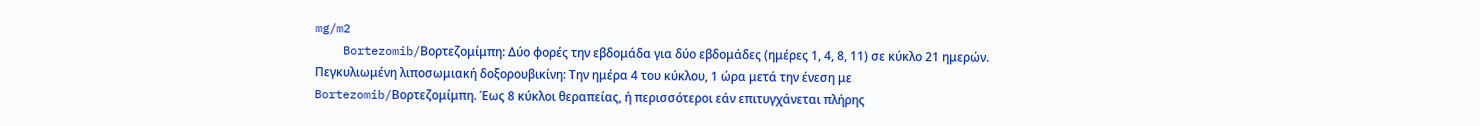mg/m2
    Bortezomib/Βορτεζομίμπη: Δύο φορές την εβδομάδα για δύο εβδομάδες (ημέρες 1, 4, 8, 11) σε κύκλο 21 ημερών. Πεγκυλιωμένη λιποσωμιακή δοξορουβικίνη: Την ημέρα 4 του κύκλου, 1 ώρα μετά την ένεση με Bortezomib/Βορτεζομίμπη. Έως 8 κύκλοι θεραπείας, ή περισσότεροι εάν επιτυγχάνεται πλήρης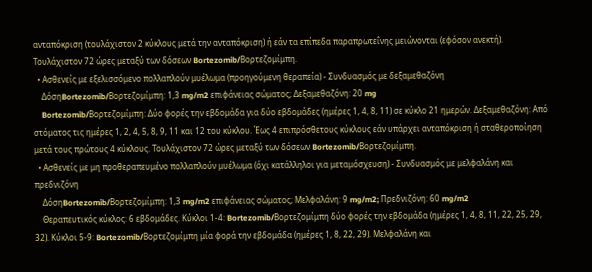ανταπόκριση (τουλάχιστον 2 κύκλους μετά την ανταπόκριση) ή εάν τα επίπεδα παραπρωτεΐνης μειώνονται (εφόσον ανεκτή). Τουλάχιστον 72 ώρες μεταξύ των δόσεων Bortezomib/Βορτεζομίμπη.
  • Ασθενείς με εξελισσόμενο πολλαπλούν μυέλωμα (προηγούμενη θεραπεία) - Συνδυασμός με δεξαμεθαζόνη
    ΔόσηBortezomib/Βορτεζομίμπη: 1,3 mg/m2 επιφάνειας σώματος; Δεξαμεθαζόνη: 20 mg
    Bortezomib/Βορτεζομίμπη: Δύο φορές την εβδομάδα για δύο εβδομάδες (ημέρες 1, 4, 8, 11) σε κύκλο 21 ημερών. Δεξαμεθαζόνη: Από στόματος τις ημέρες 1, 2, 4, 5, 8, 9, 11 και 12 του κύκλου. Έως 4 επιπρόσθετους κύκλους εάν υπάρχει ανταπόκριση ή σταθεροποίηση μετά τους πρώτους 4 κύκλους. Τουλάχιστον 72 ώρες μεταξύ των δόσεων Bortezomib/Βορτεζομίμπη.
  • Ασθενείς με μη προθεραπευμένο πολλαπλούν μυέλωμα (όχι κατάλληλοι για μεταμόσχευση) - Συνδυασμός με μελφαλάνη και πρεδνιζόνη
    ΔόσηBortezomib/Βορτεζομίμπη: 1,3 mg/m2 επιφάνειας σώματος; Μελφαλάνη: 9 mg/m2; Πρεδνιζόνη: 60 mg/m2
    Θεραπευτικός κύκλος: 6 εβδομάδες. Κύκλοι 1-4: Bortezomib/Βορτεζομίμπη δύο φορές την εβδομάδα (ημέρες 1, 4, 8, 11, 22, 25, 29, 32). Κύκλοι 5-9: Bortezomib/Βορτεζομίμπη μία φορά την εβδομάδα (ημέρες 1, 8, 22, 29). Μελφαλάνη και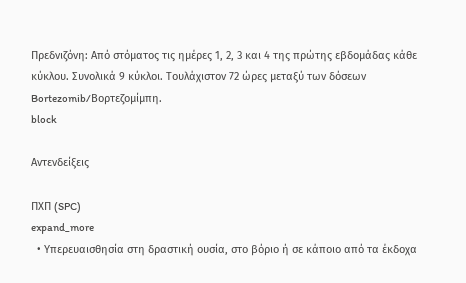Πρεδνιζόνη: Από στόματος τις ημέρες 1, 2, 3 και 4 της πρώτης εβδομάδας κάθε κύκλου. Συνολικά 9 κύκλοι. Τουλάχιστον 72 ώρες μεταξύ των δόσεων Bortezomib/Βορτεζομίμπη.
block

Αντενδείξεις

ΠΧΠ (SPC)
expand_more
  • Υπερευαισθησία στη δραστική ουσία, στο βόριο ή σε κάποιο από τα έκδοχα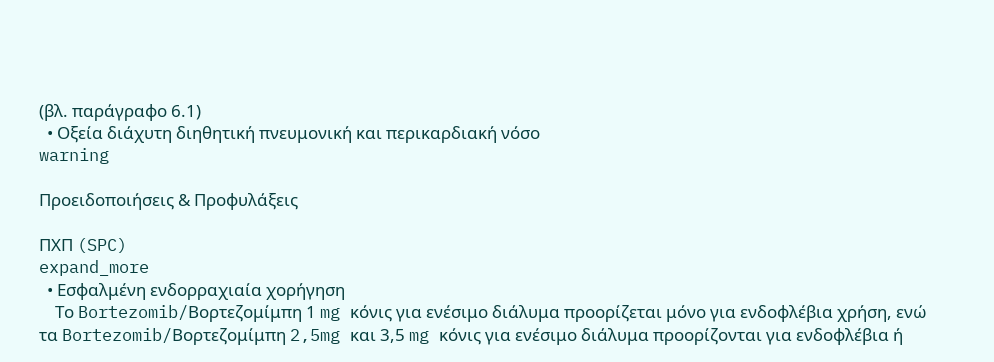(βλ. παράγραφο 6.1)
  • Οξεία διάχυτη διηθητική πνευμονική και περικαρδιακή νόσο
warning

Προειδοποιήσεις & Προφυλάξεις

ΠΧΠ (SPC)
expand_more
  • Εσφαλμένη ενδορραχιαία χορήγηση
    Το Bortezomib/Βορτεζομίμπη 1 mg κόνις για ενέσιμο διάλυμα προορίζεται μόνο για ενδοφλέβια χρήση, ενώ τα Bortezomib/Βορτεζομίμπη 2,5mg και 3,5 mg κόνις για ενέσιμο διάλυμα προορίζονται για ενδοφλέβια ή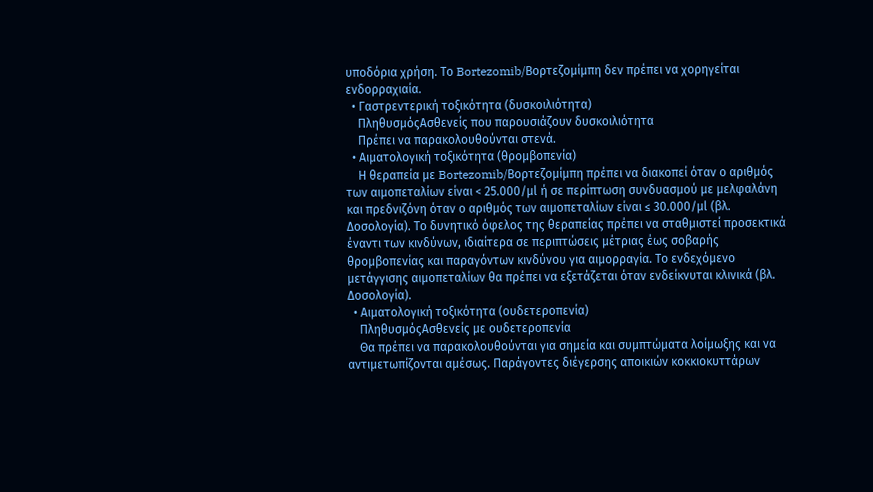υποδόρια χρήση. Το Bortezomib/Βορτεζομίμπη δεν πρέπει να χορηγείται ενδορραχιαία.
  • Γαστρεντερική τοξικότητα (δυσκοιλιότητα)
    ΠληθυσμόςΑσθενείς που παρουσιάζουν δυσκοιλιότητα
    Πρέπει να παρακολουθούνται στενά.
  • Αιματολογική τοξικότητα (θρομβοπενία)
    Η θεραπεία με Bortezomib/Βορτεζομίμπη πρέπει να διακοπεί όταν ο αριθμός των αιμοπεταλίων είναι < 25.000/μl ή σε περίπτωση συνδυασμού με μελφαλάνη και πρεδνιζόνη όταν ο αριθμός των αιμοπεταλίων είναι ≤ 30.000/μl (βλ. Δοσολογία). Το δυνητικό όφελος της θεραπείας πρέπει να σταθμιστεί προσεκτικά έναντι των κινδύνων, ιδιαίτερα σε περιπτώσεις μέτριας έως σοβαρής θρομβοπενίας και παραγόντων κινδύνου για αιμορραγία. Το ενδεχόμενο μετάγγισης αιμοπεταλίων θα πρέπει να εξετάζεται όταν ενδείκνυται κλινικά (βλ. Δοσολογία).
  • Αιματολογική τοξικότητα (ουδετεροπενία)
    ΠληθυσμόςΑσθενείς με ουδετεροπενία
    Θα πρέπει να παρακολουθούνται για σημεία και συμπτώματα λοίμωξης και να αντιμετωπίζονται αμέσως. Παράγοντες διέγερσης αποικιών κοκκιοκυττάρων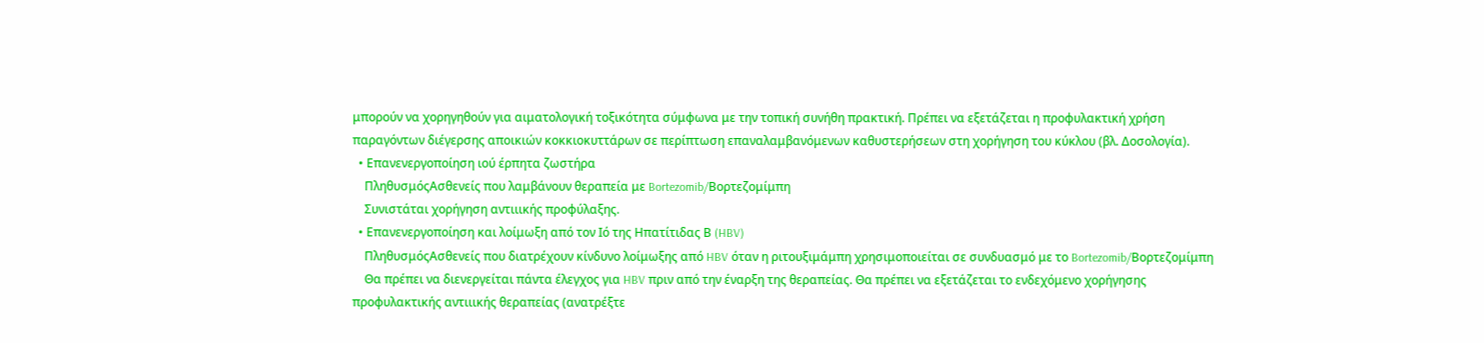μπορούν να χορηγηθούν για αιματολογική τοξικότητα σύμφωνα με την τοπική συνήθη πρακτική. Πρέπει να εξετάζεται η προφυλακτική χρήση παραγόντων διέγερσης αποικιών κοκκιοκυττάρων σε περίπτωση επαναλαμβανόμενων καθυστερήσεων στη χορήγηση του κύκλου (βλ. Δοσολογία).
  • Επανενεργοποίηση ιού έρπητα ζωστήρα
    ΠληθυσμόςΑσθενείς που λαμβάνουν θεραπεία με Bortezomib/Βορτεζομίμπη
    Συνιστάται χορήγηση αντιιικής προφύλαξης.
  • Επανενεργοποίηση και λοίμωξη από τον Ιό της Ηπατίτιδας Β (HBV)
    ΠληθυσμόςΑσθενείς που διατρέχουν κίνδυνο λοίμωξης από HBV όταν η ριτουξιμάμπη χρησιμοποιείται σε συνδυασμό με το Bortezomib/Βορτεζομίμπη
    Θα πρέπει να διενεργείται πάντα έλεγχος για HBV πριν από την έναρξη της θεραπείας. Θα πρέπει να εξετάζεται το ενδεχόμενο χορήγησης προφυλακτικής αντιιικής θεραπείας (ανατρέξτε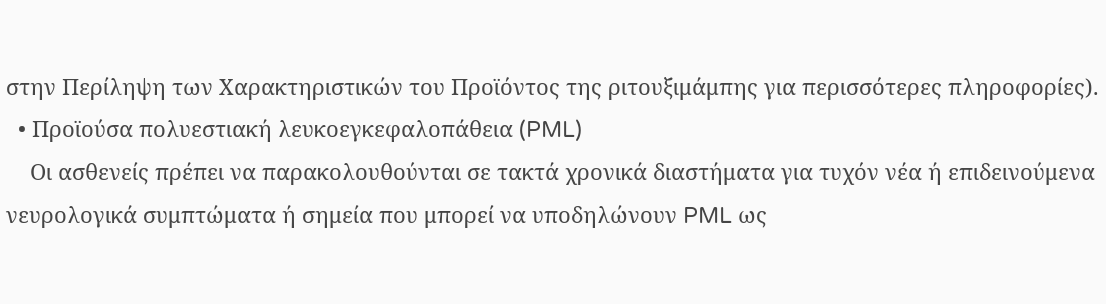στην Περίληψη των Χαρακτηριστικών του Προϊόντος της ριτουξιμάμπης για περισσότερες πληροφορίες).
  • Προϊούσα πολυεστιακή λευκοεγκεφαλοπάθεια (PML)
    Οι ασθενείς πρέπει να παρακολουθούνται σε τακτά χρονικά διαστήματα για τυχόν νέα ή επιδεινούμενα νευρολογικά συμπτώματα ή σημεία που μπορεί να υποδηλώνουν PML ως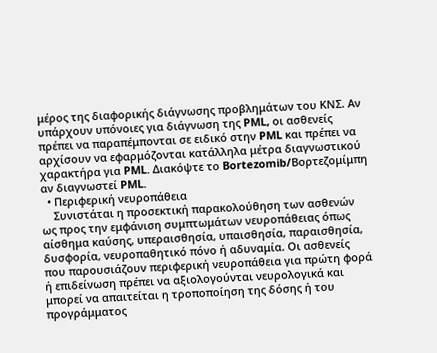μέρος της διαφορικής διάγνωσης προβλημάτων του ΚΝΣ. Αν υπάρχουν υπόνοιες για διάγνωση της PML, οι ασθενείς πρέπει να παραπέμπονται σε ειδικό στην PML και πρέπει να αρχίσουν να εφαρμόζονται κατάλληλα μέτρα διαγνωστικού χαρακτήρα για PML. Διακόψτε το Bortezomib/Βορτεζομίμπη αν διαγνωστεί PML.
  • Περιφερική νευροπάθεια
    Συνιστάται η προσεκτική παρακολούθηση των ασθενών ως προς την εμφάνιση συμπτωμάτων νευροπάθειας όπως αίσθημα καύσης, υπεραισθησία, υπαισθησία, παραισθησία, δυσφορία, νευροπαθητικό πόνο ή αδυναμία. Οι ασθενείς που παρουσιάζουν περιφερική νευροπάθεια για πρώτη φορά ή επιδείνωση πρέπει να αξιολογούνται νευρολογικά και μπορεί να απαιτείται η τροποποίηση της δόσης ή του προγράμματος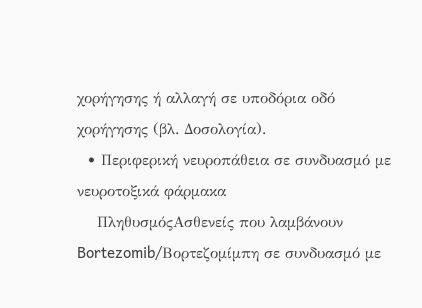χορήγησης ή αλλαγή σε υποδόρια οδό χορήγησης (βλ. Δοσολογία).
  • Περιφερική νευροπάθεια σε συνδυασμό με νευροτοξικά φάρμακα
    ΠληθυσμόςΑσθενείς που λαμβάνουν Bortezomib/Βορτεζομίμπη σε συνδυασμό με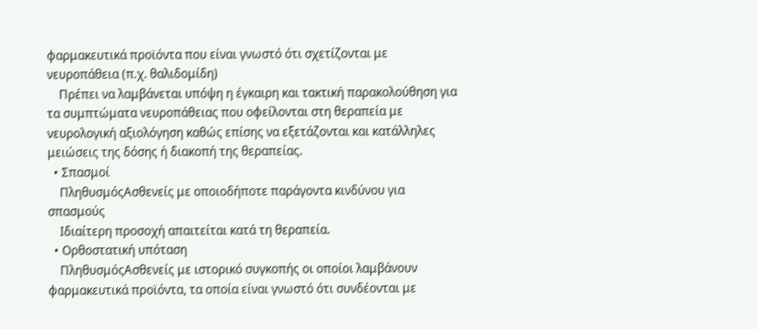φαρμακευτικά προϊόντα που είναι γνωστό ότι σχετίζονται με νευροπάθεια (π.χ. θαλιδομίδη)
    Πρέπει να λαμβάνεται υπόψη η έγκαιρη και τακτική παρακολούθηση για τα συμπτώματα νευροπάθειας που οφείλονται στη θεραπεία με νευρολογική αξιολόγηση καθώς επίσης να εξετάζονται και κατάλληλες μειώσεις της δόσης ή διακοπή της θεραπείας.
  • Σπασμοί
    ΠληθυσμόςΑσθενείς με οποιοδήποτε παράγοντα κινδύνου για σπασμούς
    Ιδιαίτερη προσοχή απαιτείται κατά τη θεραπεία.
  • Ορθοστατική υπόταση
    ΠληθυσμόςΑσθενείς με ιστορικό συγκοπής οι οποίοι λαμβάνουν φαρμακευτικά προϊόντα, τα οποία είναι γνωστό ότι συνδέονται με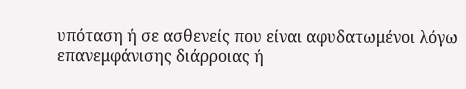υπόταση ή σε ασθενείς που είναι αφυδατωμένοι λόγω επανεμφάνισης διάρροιας ή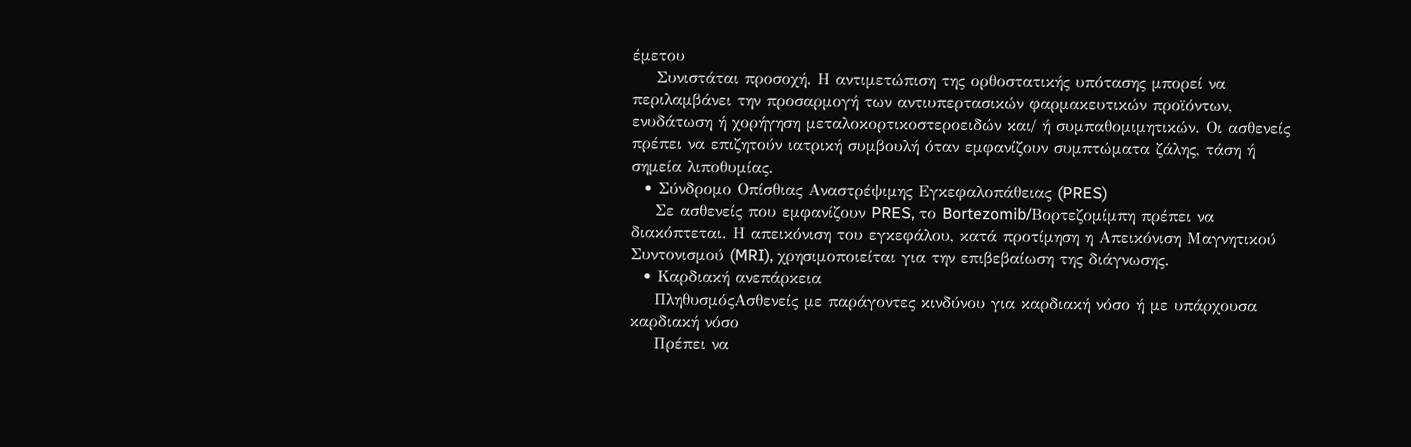έμετου
    Συνιστάται προσοχή. Η αντιμετώπιση της ορθοστατικής υπότασης μπορεί να περιλαμβάνει την προσαρμογή των αντιυπερτασικών φαρμακευτικών προϊόντων, ενυδάτωση ή χορήγηση μεταλοκορτικοστεροειδών και/ ή συμπαθομιμητικών. Οι ασθενείς πρέπει να επιζητούν ιατρική συμβουλή όταν εμφανίζουν συμπτώματα ζάλης, τάση ή σημεία λιποθυμίας.
  • Σύνδρομο Οπίσθιας Αναστρέψιμης Εγκεφαλοπάθειας (PRES)
    Σε ασθενείς που εμφανίζουν PRES, το Bortezomib/Βορτεζομίμπη πρέπει να διακόπτεται. Η απεικόνιση του εγκεφάλου, κατά προτίμηση η Απεικόνιση Μαγνητικού Συντονισμού (MRI), χρησιμοποιείται για την επιβεβαίωση της διάγνωσης.
  • Καρδιακή ανεπάρκεια
    ΠληθυσμόςΑσθενείς με παράγοντες κινδύνου για καρδιακή νόσο ή με υπάρχουσα καρδιακή νόσο
    Πρέπει να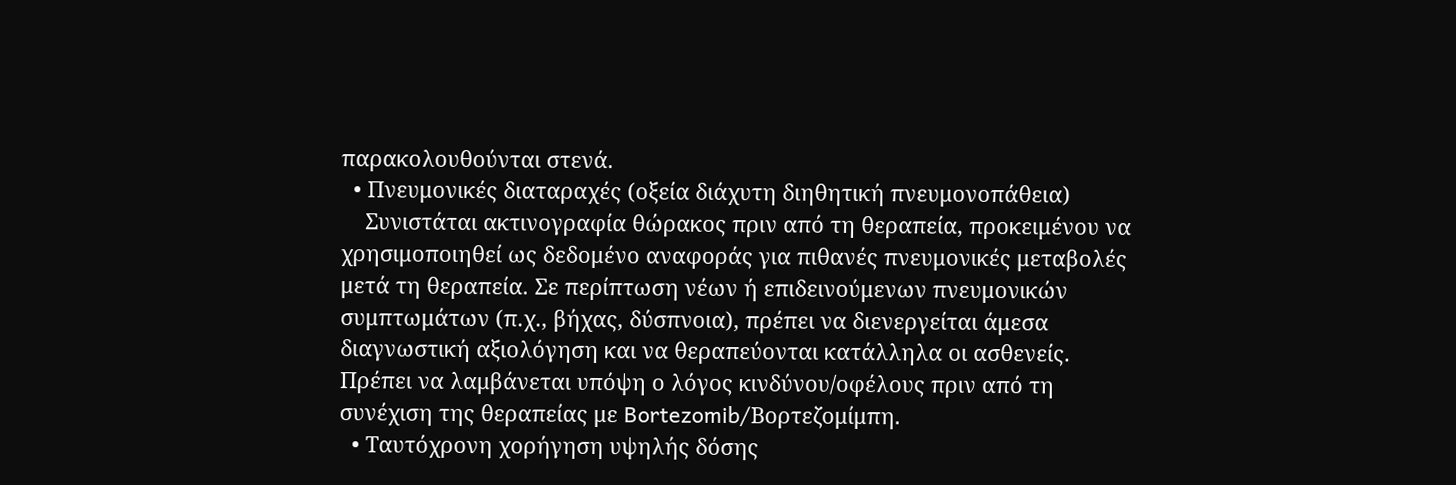παρακολουθούνται στενά.
  • Πνευμονικές διαταραχές (οξεία διάχυτη διηθητική πνευμονοπάθεια)
    Συνιστάται ακτινογραφία θώρακος πριν από τη θεραπεία, προκειμένου να χρησιμοποιηθεί ως δεδομένο αναφοράς για πιθανές πνευμονικές μεταβολές μετά τη θεραπεία. Σε περίπτωση νέων ή επιδεινούμενων πνευμονικών συμπτωμάτων (π.χ., βήχας, δύσπνοια), πρέπει να διενεργείται άμεσα διαγνωστική αξιολόγηση και να θεραπεύονται κατάλληλα οι ασθενείς. Πρέπει να λαμβάνεται υπόψη ο λόγος κινδύνου/οφέλους πριν από τη συνέχιση της θεραπείας με Bortezomib/Βορτεζομίμπη.
  • Ταυτόχρονη χορήγηση υψηλής δόσης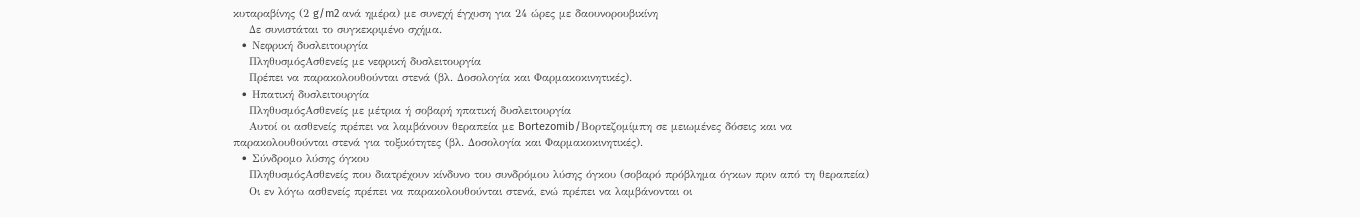κυταραβίνης (2 g/m2 ανά ημέρα) με συνεχή έγχυση για 24 ώρες με δαουνορουβικίνη
    Δε συνιστάται το συγκεκριμένο σχήμα.
  • Νεφρική δυσλειτουργία
    ΠληθυσμόςΑσθενείς με νεφρική δυσλειτουργία
    Πρέπει να παρακολουθούνται στενά (βλ. Δοσολογία και Φαρμακοκινητικές).
  • Ηπατική δυσλειτουργία
    ΠληθυσμόςΑσθενείς με μέτρια ή σοβαρή ηπατική δυσλειτουργία
    Αυτοί οι ασθενείς πρέπει να λαμβάνουν θεραπεία με Bortezomib/Βορτεζομίμπη σε μειωμένες δόσεις και να παρακολουθούνται στενά για τοξικότητες (βλ. Δοσολογία και Φαρμακοκινητικές).
  • Σύνδρομο λύσης όγκου
    ΠληθυσμόςΑσθενείς που διατρέχουν κίνδυνο του συνδρόμου λύσης όγκου (σοβαρό πρόβλημα όγκων πριν από τη θεραπεία)
    Οι εν λόγω ασθενείς πρέπει να παρακολουθούνται στενά, ενώ πρέπει να λαμβάνονται οι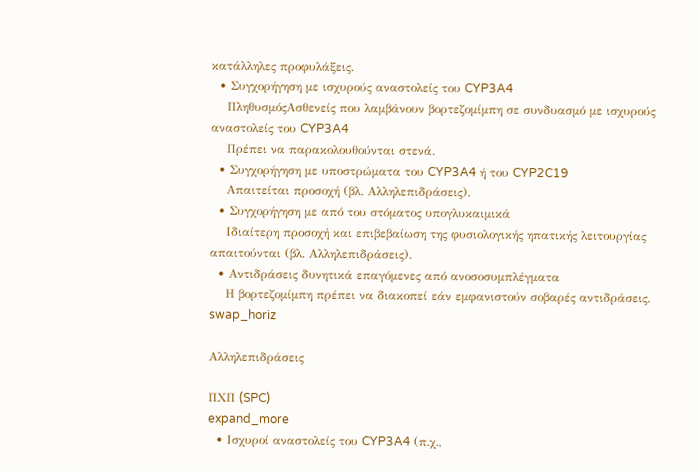κατάλληλες προφυλάξεις.
  • Συγχορήγηση με ισχυρούς αναστολείς του CYP3A4
    ΠληθυσμόςΑσθενείς που λαμβάνουν βορτεζομίμπη σε συνδυασμό με ισχυρούς αναστολείς του CYP3A4
    Πρέπει να παρακολουθούνται στενά.
  • Συγχορήγηση με υποστρώματα του CYP3A4 ή του CYP2C19
    Απαιτείται προσοχή (βλ. Αλληλεπιδράσεις).
  • Συγχορήγηση με από του στόματος υπογλυκαιμικά
    Ιδιαίτερη προσοχή και επιβεβαίωση της φυσιολογικής ηπατικής λειτουργίας απαιτούνται (βλ. Αλληλεπιδράσεις).
  • Αντιδράσεις δυνητικά επαγόμενες από ανοσοσυμπλέγματα
    Η βορτεζομίμπη πρέπει να διακοπεί εάν εμφανιστούν σοβαρές αντιδράσεις.
swap_horiz

Αλληλεπιδράσεις

ΠΧΠ (SPC)
expand_more
  • Ισχυροί αναστολείς του CYP3A4 (π.χ.,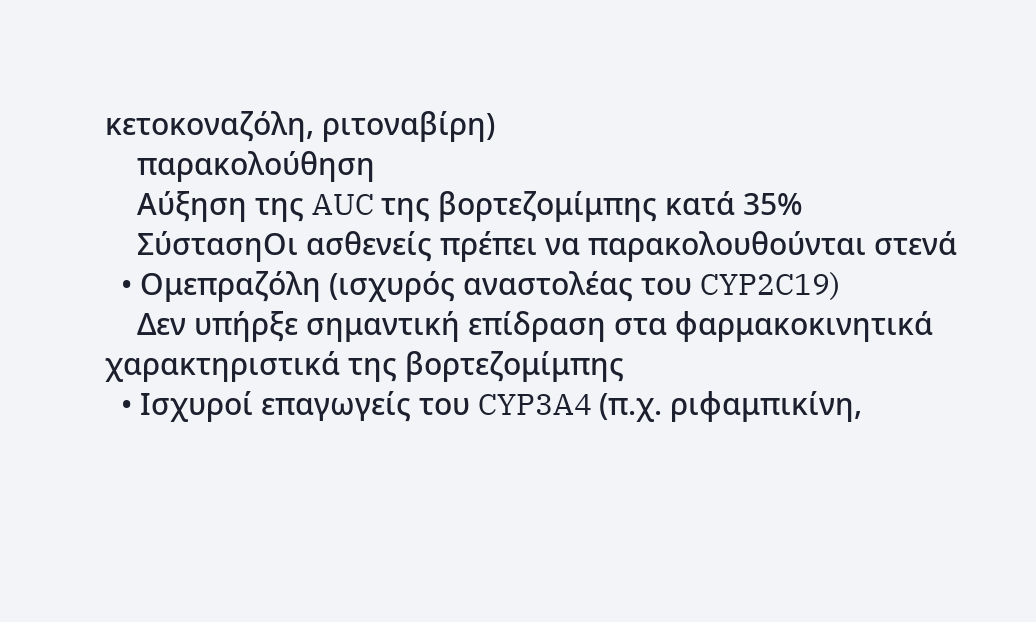κετοκοναζόλη, ριτοναβίρη)
    παρακολούθηση
    Αύξηση της AUC της βορτεζομίμπης κατά 35%
    ΣύστασηΟι ασθενείς πρέπει να παρακολουθούνται στενά
  • Ομεπραζόλη (ισχυρός αναστολέας του CYP2C19)
    Δεν υπήρξε σημαντική επίδραση στα φαρμακοκινητικά χαρακτηριστικά της βορτεζομίμπης
  • Ισχυροί επαγωγείς του CYP3A4 (π.χ. ριφαμπικίνη,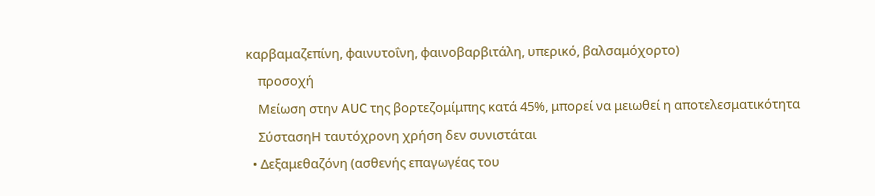καρβαμαζεπίνη, φαινυτοΐνη, φαινοβαρβιτάλη, υπερικό, βαλσαμόχορτο)
    προσοχή
    Μείωση στην AUC της βορτεζομίμπης κατά 45%, μπορεί να μειωθεί η αποτελεσματικότητα
    ΣύστασηΗ ταυτόχρονη χρήση δεν συνιστάται
  • Δεξαμεθαζόνη (ασθενής επαγωγέας του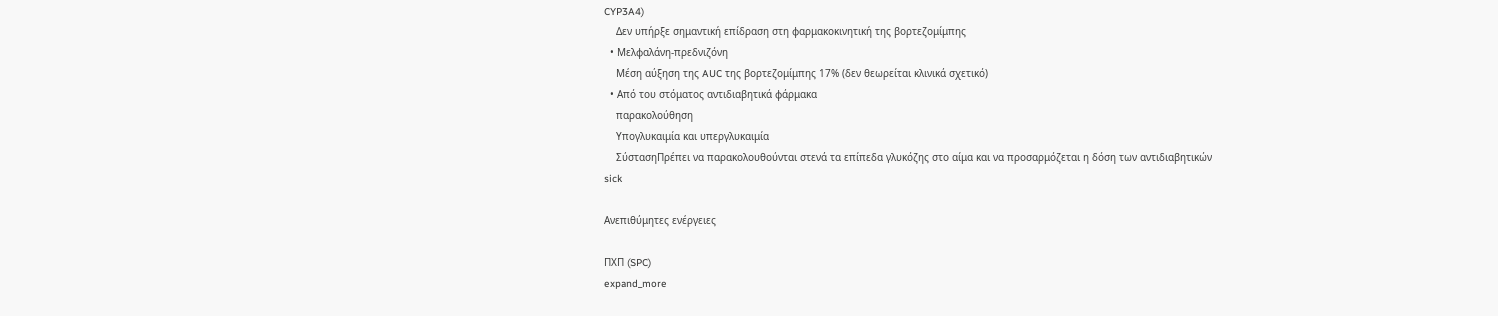CYP3A4)
    Δεν υπήρξε σημαντική επίδραση στη φαρμακοκινητική της βορτεζομίμπης
  • Μελφαλάνη-πρεδνιζόνη
    Μέση αύξηση της AUC της βορτεζομίμπης 17% (δεν θεωρείται κλινικά σχετικό)
  • Από του στόματος αντιδιαβητικά φάρμακα
    παρακολούθηση
    Υπογλυκαιμία και υπεργλυκαιμία
    ΣύστασηΠρέπει να παρακολουθούνται στενά τα επίπεδα γλυκόζης στο αίμα και να προσαρμόζεται η δόση των αντιδιαβητικών
sick

Ανεπιθύμητες ενέργειες

ΠΧΠ (SPC)
expand_more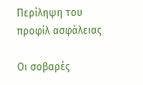Περίληψη του προφίλ ασφάλειας

Οι σοβαρές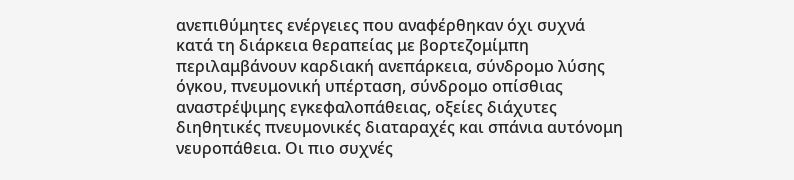ανεπιθύμητες ενέργειες που αναφέρθηκαν όχι συχνά κατά τη διάρκεια θεραπείας με βορτεζομίμπη περιλαμβάνουν καρδιακή ανεπάρκεια, σύνδρομο λύσης όγκου, πνευμονική υπέρταση, σύνδρομο οπίσθιας αναστρέψιμης εγκεφαλοπάθειας, οξείες διάχυτες διηθητικές πνευμονικές διαταραχές και σπάνια αυτόνομη νευροπάθεια. Οι πιο συχνές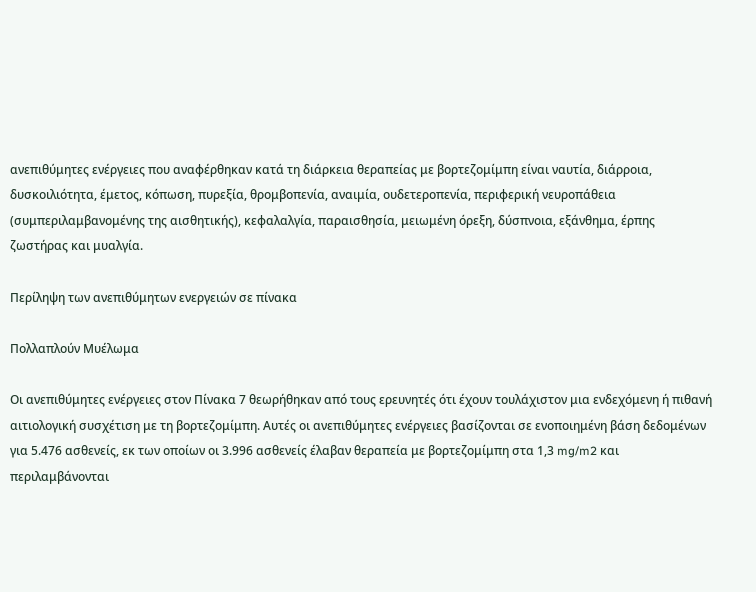ανεπιθύμητες ενέργειες που αναφέρθηκαν κατά τη διάρκεια θεραπείας με βορτεζομίμπη είναι ναυτία, διάρροια, δυσκοιλιότητα, έμετος, κόπωση, πυρεξία, θρομβοπενία, αναιμία, ουδετεροπενία, περιφερική νευροπάθεια (συμπεριλαμβανομένης της αισθητικής), κεφαλαλγία, παραισθησία, μειωμένη όρεξη, δύσπνοια, εξάνθημα, έρπης ζωστήρας και μυαλγία.

Περίληψη των ανεπιθύμητων ενεργειών σε πίνακα

Πολλαπλούν Μυέλωμα

Οι ανεπιθύμητες ενέργειες στον Πίνακα 7 θεωρήθηκαν από τους ερευνητές ότι έχουν τουλάχιστον μια ενδεχόμενη ή πιθανή αιτιολογική συσχέτιση με τη βορτεζομίμπη. Αυτές οι ανεπιθύμητες ενέργειες βασίζονται σε ενοποιημένη βάση δεδομένων για 5.476 ασθενείς, εκ των οποίων οι 3.996 ασθενείς έλαβαν θεραπεία με βορτεζομίμπη στα 1,3 mg/m2 και περιλαμβάνονται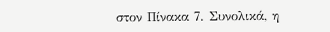στον Πίνακα 7. Συνολικά, η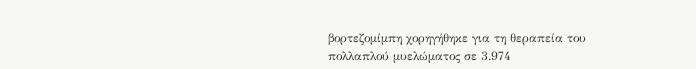βορτεζομίμπη χορηγήθηκε για τη θεραπεία του πολλαπλού μυελώματος σε 3.974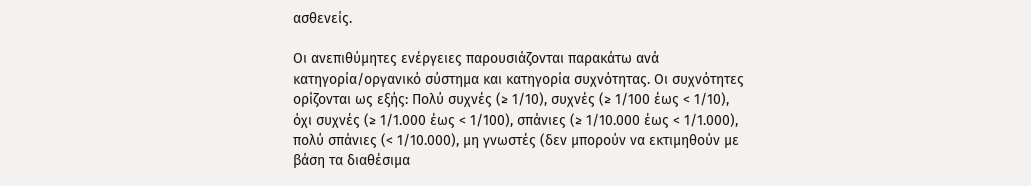ασθενείς.

Οι ανεπιθύμητες ενέργειες παρουσιάζονται παρακάτω ανά κατηγορία/οργανικό σύστημα και κατηγορία συχνότητας. Οι συχνότητες ορίζονται ως εξής: Πολύ συχνές (≥ 1/10), συχνές (≥ 1/100 έως < 1/10), όχι συχνές (≥ 1/1.000 έως < 1/100), σπάνιες (≥ 1/10.000 έως < 1/1.000), πολύ σπάνιες (< 1/10.000), μη γνωστές (δεν μπορούν να εκτιμηθούν με βάση τα διαθέσιμα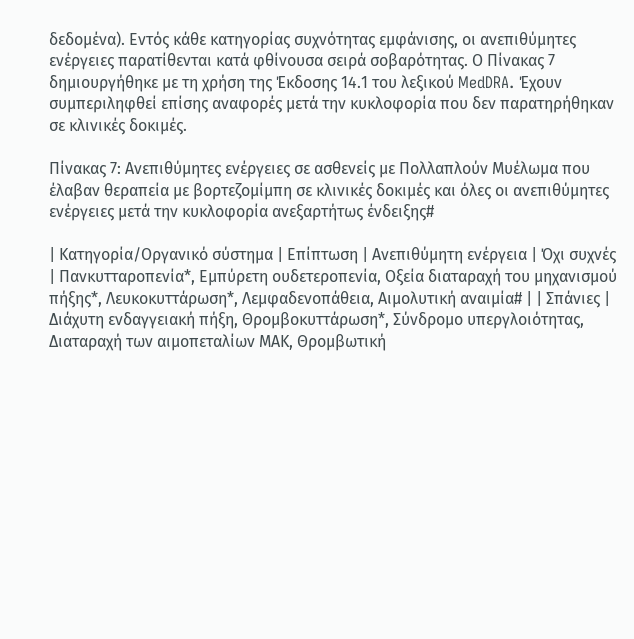δεδομένα). Εντός κάθε κατηγορίας συχνότητας εμφάνισης, οι ανεπιθύμητες ενέργειες παρατίθενται κατά φθίνουσα σειρά σοβαρότητας. Ο Πίνακας 7 δημιουργήθηκε με τη χρήση της Έκδοσης 14.1 του λεξικού MedDRA. Έχουν συμπεριληφθεί επίσης αναφορές μετά την κυκλοφορία που δεν παρατηρήθηκαν σε κλινικές δοκιμές.

Πίνακας 7: Ανεπιθύμητες ενέργειες σε ασθενείς με Πολλαπλούν Μυέλωμα που έλαβαν θεραπεία με βορτεζομίμπη σε κλινικές δοκιμές και όλες οι ανεπιθύμητες ενέργειες μετά την κυκλοφορία ανεξαρτήτως ένδειξης#

| Κατηγορία/Οργανικό σύστημα | Επίπτωση | Ανεπιθύμητη ενέργεια | Όχι συχνές | Πανκυτταροπενία*, Εμπύρετη ουδετεροπενία, Οξεία διαταραχή του μηχανισμού πήξης*, Λευκοκυττάρωση*, Λεμφαδενοπάθεια, Αιμολυτική αναιμία# | | Σπάνιες | Διάχυτη ενδαγγειακή πήξη, Θρομβοκυττάρωση*, Σύνδρομο υπεργλοιότητας, Διαταραχή των αιμοπεταλίων ΜΑΚ, Θρομβωτική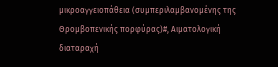μικροαγγειοπάθεια (συμπεριλαμβανομένης της Θρομβοπενικής πορφύρας)#, Αιματολογική διαταραχή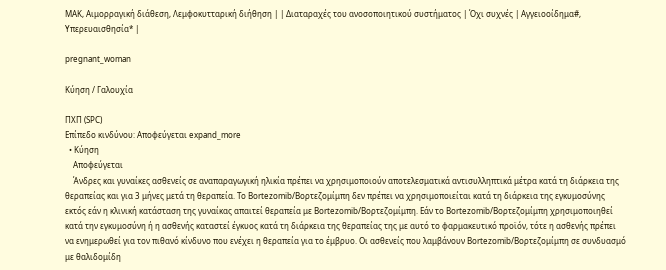ΜΑΚ, Αιμορραγική διάθεση, Λεμφοκυτταρική διήθηση | | Διαταραχές του ανοσοποιητικού συστήματος | Όχι συχνές | Αγγειοοίδημα#, Υπερευαισθησία* |

pregnant_woman

Κύηση / Γαλουχία

ΠΧΠ (SPC)
Επίπεδο κινδύνου: Αποφεύγεται expand_more
  • Κύηση
    Αποφεύγεται
    Άνδρες και γυναίκες ασθενείς σε αναπαραγωγική ηλικία πρέπει να χρησιμοποιούν αποτελεσματικά αντισυλληπτικά μέτρα κατά τη διάρκεια της θεραπείας και για 3 μήνες μετά τη θεραπεία. Το Bortezomib/Βορτεζομίμπη δεν πρέπει να χρησιμοποιείται κατά τη διάρκεια της εγκυμοσύνης εκτός εάν η κλινική κατάσταση της γυναίκας απαιτεί θεραπεία με Bortezomib/Βορτεζομίμπη. Εάν το Bortezomib/Βορτεζομίμπη χρησιμοποιηθεί κατά την εγκυμοσύνη ή η ασθενής καταστεί έγκυος κατά τη διάρκεια της θεραπείας της με αυτό το φαρμακευτικό προϊόν, τότε η ασθενής πρέπει να ενημερωθεί για τον πιθανό κίνδυνο που ενέχει η θεραπεία για το έμβρυο. Οι ασθενείς που λαμβάνουν Bortezomib/Βορτεζομίμπη σε συνδυασμό με θαλιδομίδη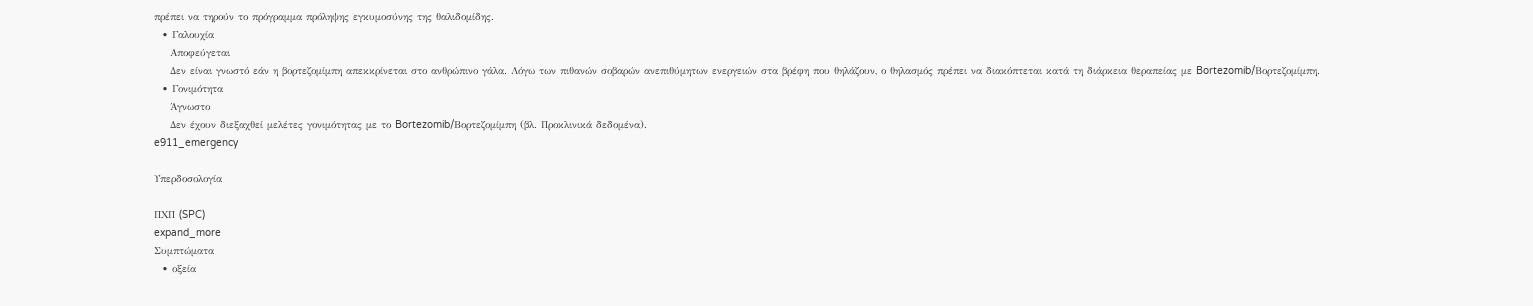πρέπει να τηρούν το πρόγραμμα πρόληψης εγκυμοσύνης της θαλιδομίδης.
  • Γαλουχία
    Αποφεύγεται
    Δεν είναι γνωστό εάν η βορτεζομίμπη απεκκρίνεται στο ανθρώπινο γάλα. Λόγω των πιθανών σοβαρών ανεπιθύμητων ενεργειών στα βρέφη που θηλάζουν, ο θηλασμός πρέπει να διακόπτεται κατά τη διάρκεια θεραπείας με Bortezomib/Βορτεζομίμπη.
  • Γονιμότητα
    Άγνωστο
    Δεν έχουν διεξαχθεί μελέτες γονιμότητας με το Bortezomib/Βορτεζομίμπη (βλ. Προκλινικά δεδομένα).
e911_emergency

Υπερδοσολογία

ΠΧΠ (SPC)
expand_more
Συμπτώματα
  • οξεία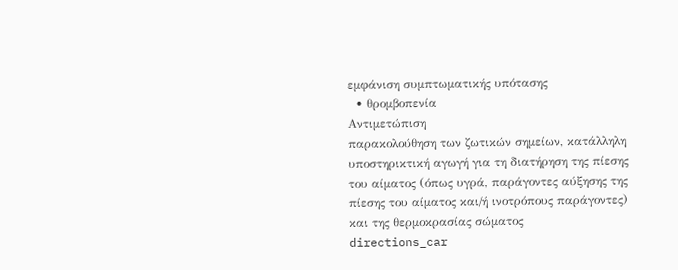εμφάνιση συμπτωματικής υπότασης
  • θρομβοπενία
Αντιμετώπιση
παρακολούθηση των ζωτικών σημείων, κατάλληλη υποστηρικτική αγωγή για τη διατήρηση της πίεσης του αίματος (όπως υγρά, παράγοντες αύξησης της πίεσης του αίματος και/ή ινοτρόπους παράγοντες) και της θερμοκρασίας σώματος
directions_car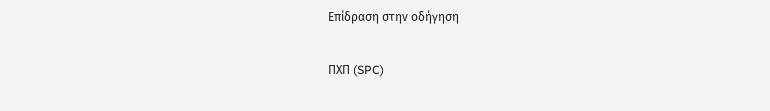Επίδραση στην οδήγηση

ΠΧΠ (SPC)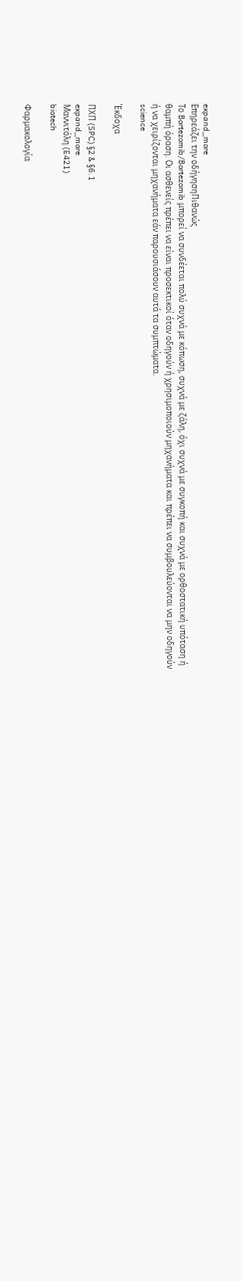expand_more
Επηρεάζει την οδήγησηΠιθανώς
Το Bortezomib/Bortezomib μπορεί να συνδέεται πολύ συχνά με κόπωση, συχνά με ζάλη, όχι συχνά με συγκοπή και συχνά με ορθοστατική υπόταση ή θαμπή όραση. Οι ασθενείς πρέπει να είναι προσεκτικοί όταν οδηγούν ή χρησιμοποιούν μηχανήματα και πρέπει να συμβουλεύονται να μην οδηγούν ή να χειρίζονται μηχανήματα εάν παρουσιάσουν αυτά τα συμπτώματα.
science

Έκδοχα

ΠΧΠ (SPC) §2 & §6.1
expand_more
Μαννιτόλη (E421)
biotech

Φαρμακολογία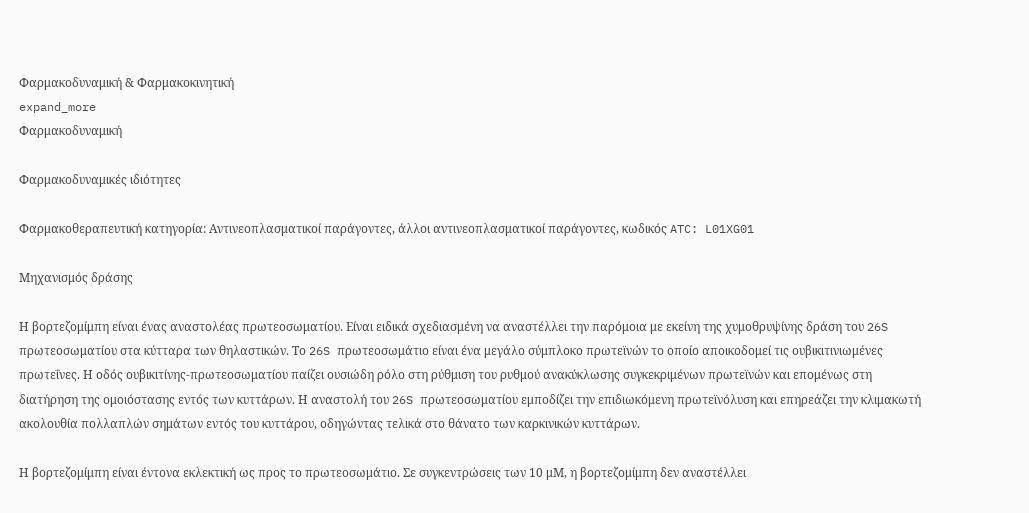Φαρμακοδυναμική & Φαρμακοκινητική
expand_more
Φαρμακοδυναμική

Φαρμακοδυναμικές ιδιότητες

Φαρμακοθεραπευτική κατηγορία: Αντινεοπλασματικοί παράγοντες, άλλοι αντινεοπλασματικοί παράγοντες, κωδικός ATC: L01XG01

Μηχανισμός δράσης

Η βορτεζομίμπη είναι ένας αναστολέας πρωτεοσωματίου. Είναι ειδικά σχεδιασμένη να αναστέλλει την παρόμοια με εκείνη της χυμοθρυψίνης δράση του 26S πρωτεοσωματίου στα κύτταρα των θηλαστικών. Το 26S πρωτεοσωμάτιο είναι ένα μεγάλο σύμπλοκο πρωτεϊνών το οποίο αποικοδομεί τις ουβικιτινιωμένες πρωτεΐνες. Η οδός ουβικιτίνης-πρωτεοσωματίου παίζει ουσιώδη ρόλο στη ρύθμιση του ρυθμού ανακύκλωσης συγκεκριμένων πρωτεϊνών και επομένως στη διατήρηση της ομοιόστασης εντός των κυττάρων. Η αναστολή του 26S πρωτεοσωματίου εμποδίζει την επιδιωκόμενη πρωτεϊνόλυση και επηρεάζει την κλιμακωτή ακολουθία πολλαπλών σημάτων εντός του κυττάρου, οδηγώντας τελικά στο θάνατο των καρκινικών κυττάρων.

Η βορτεζομίμπη είναι έντονα εκλεκτική ως προς το πρωτεοσωμάτιο. Σε συγκεντρώσεις των 10 μM, η βορτεζομίμπη δεν αναστέλλει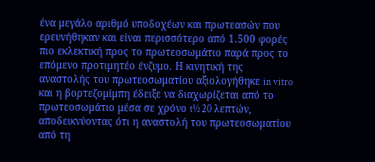ένα μεγάλο αριθμό υποδοχέων και πρωτεασών που ερευνήθηκαν και είναι περισσότερο από 1.500 φορές πιο εκλεκτική προς το πρωτεοσωμάτιο παρά προς το επόμενο προτιμητέο ένζυμο. Η κινητική της αναστολής του πρωτεοσωματίου αξιολογήθηκε in vitro και η βορτεζομίμπη έδειξε να διαχωρίζεται από το πρωτεοσωμάτιο μέσα σε χρόνο t½ 20 λεπτών, αποδεικνύοντας ότι η αναστολή του πρωτεοσωματίου από τη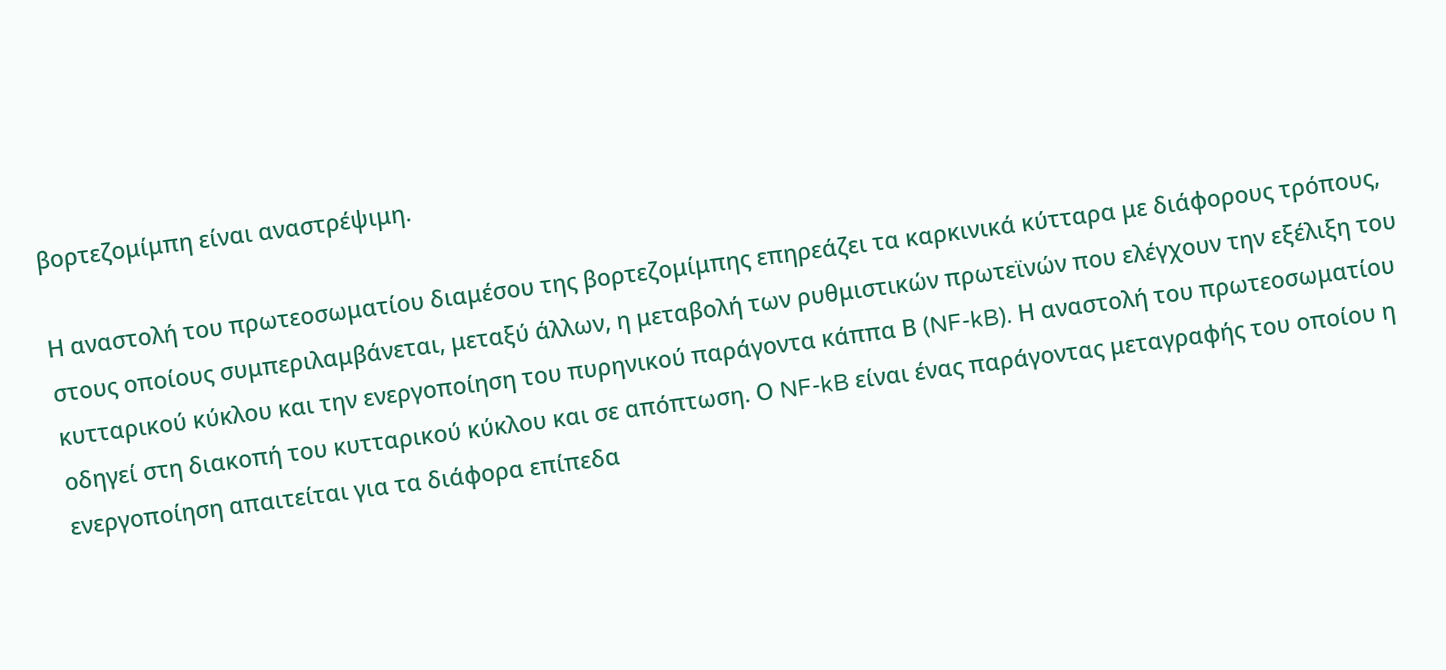βορτεζομίμπη είναι αναστρέψιμη.

Η αναστολή του πρωτεοσωματίου διαμέσου της βορτεζομίμπης επηρεάζει τα καρκινικά κύτταρα με διάφορους τρόπους, στους οποίους συμπεριλαμβάνεται, μεταξύ άλλων, η μεταβολή των ρυθμιστικών πρωτεϊνών που ελέγχουν την εξέλιξη του κυτταρικού κύκλου και την ενεργοποίηση του πυρηνικού παράγοντα κάππα Β (NF-kB). Η αναστολή του πρωτεοσωματίου οδηγεί στη διακοπή του κυτταρικού κύκλου και σε απόπτωση. Ο NF-kB είναι ένας παράγοντας μεταγραφής του οποίου η ενεργοποίηση απαιτείται για τα διάφορα επίπεδα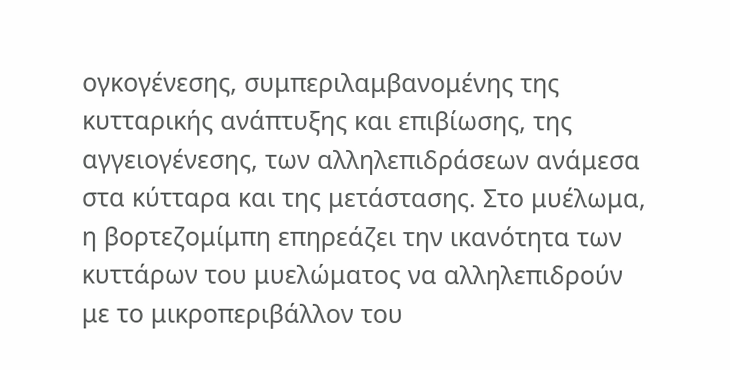ογκογένεσης, συμπεριλαμβανομένης της κυτταρικής ανάπτυξης και επιβίωσης, της αγγειογένεσης, των αλληλεπιδράσεων ανάμεσα στα κύτταρα και της μετάστασης. Στο μυέλωμα, η βορτεζομίμπη επηρεάζει την ικανότητα των κυττάρων του μυελώματος να αλληλεπιδρούν με το μικροπεριβάλλον του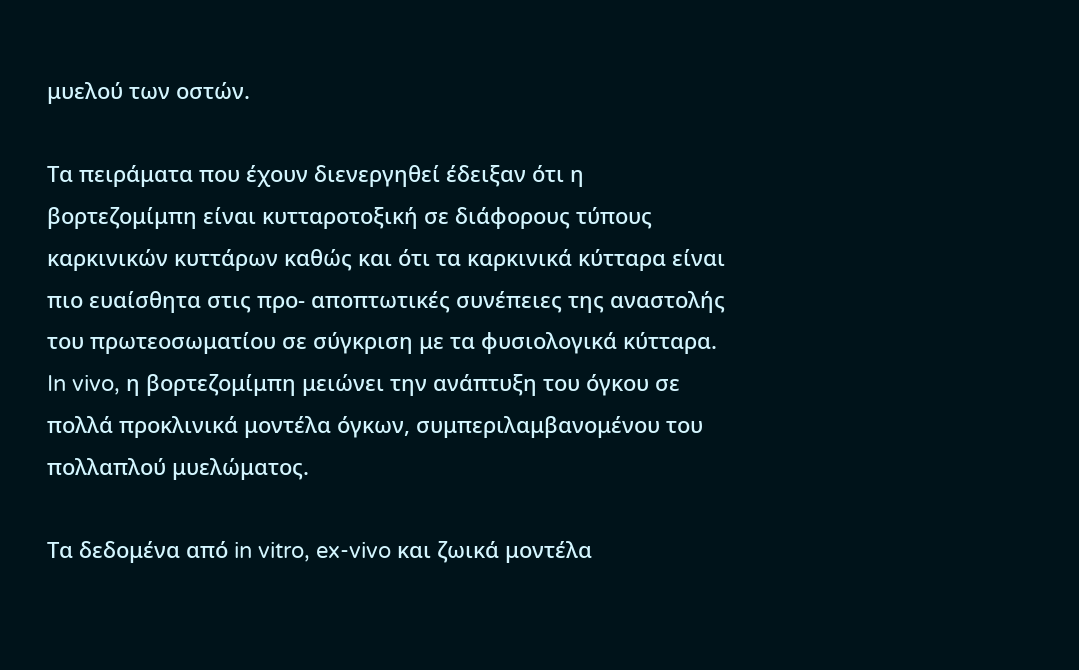μυελού των οστών.

Τα πειράματα που έχουν διενεργηθεί έδειξαν ότι η βορτεζομίμπη είναι κυτταροτοξική σε διάφορους τύπους καρκινικών κυττάρων καθώς και ότι τα καρκινικά κύτταρα είναι πιο ευαίσθητα στις προ- αποπτωτικές συνέπειες της αναστολής του πρωτεοσωματίου σε σύγκριση με τα φυσιολογικά κύτταρα. In vivo, η βορτεζομίμπη μειώνει την ανάπτυξη του όγκου σε πολλά προκλινικά μοντέλα όγκων, συμπεριλαμβανομένου του πολλαπλού μυελώματος.

Τα δεδομένα από in vitro, ex-vivo και ζωικά μοντέλα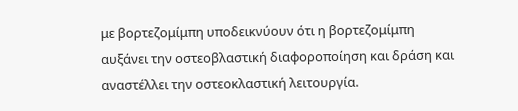με βορτεζομίμπη υποδεικνύουν ότι η βορτεζομίμπη αυξάνει την οστεοβλαστική διαφοροποίηση και δράση και αναστέλλει την οστεοκλαστική λειτουργία.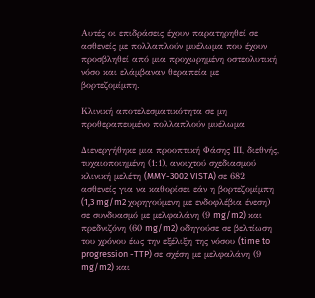Αυτές οι επιδράσεις έχουν παρατηρηθεί σε ασθενείς με πολλαπλούν μυέλωμα που έχουν προσβληθεί από μια προχωρημένη οστεολυτική νόσο και ελάμβαναν θεραπεία με βορτεζομίμπη.

Κλινική αποτελεσματικότητα σε μη προθεραπευμένο πολλαπλούν μυέλωμα

Διενεργήθηκε μια προοπτική Φάσης ΙΙΙ, διεθνής, τυχαιοποιημένη (1:1), ανοιχτού σχεδιασμού κλινική μελέτη (MMY-3002 VISTA) σε 682 ασθενείς για να καθορίσει εάν η βορτεζομίμπη (1,3 mg/m2 χορηγούμενη με ενδοφλέβια ένεση) σε συνδυασμό με μελφαλάνη (9 mg/m2) και πρεδνιζόνη (60 mg/m2) οδηγούσε σε βελτίωση του χρόνου έως την εξέλιξη της νόσου (time to progression -TTP) σε σχέση με μελφαλάνη (9 mg/m2) και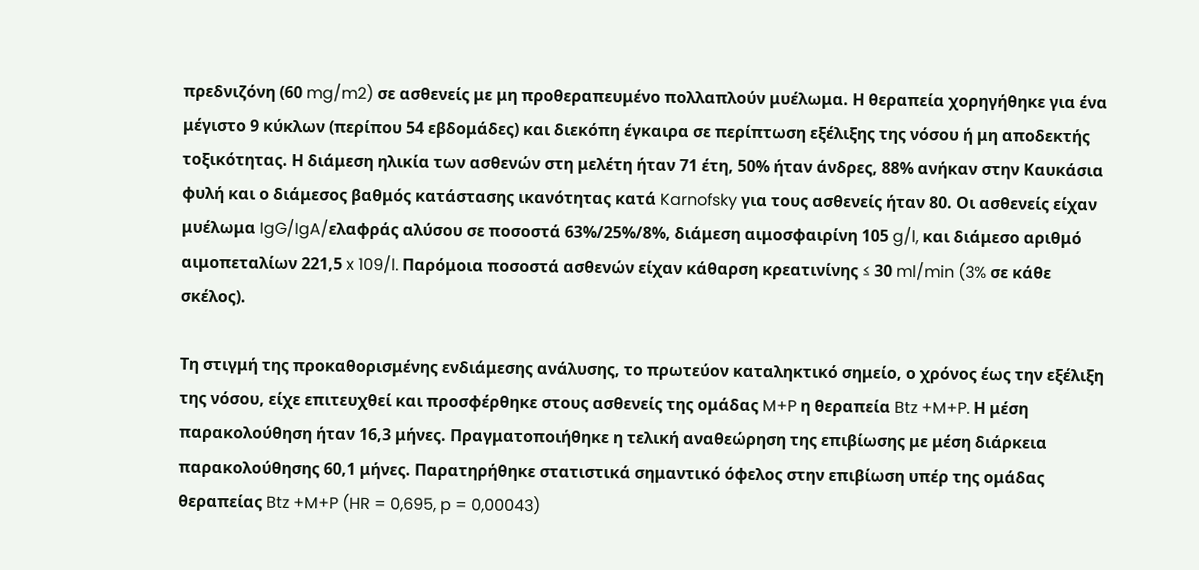πρεδνιζόνη (60 mg/m2) σε ασθενείς με μη προθεραπευμένο πολλαπλούν μυέλωμα. Η θεραπεία χορηγήθηκε για ένα μέγιστο 9 κύκλων (περίπου 54 εβδομάδες) και διεκόπη έγκαιρα σε περίπτωση εξέλιξης της νόσου ή μη αποδεκτής τοξικότητας. Η διάμεση ηλικία των ασθενών στη μελέτη ήταν 71 έτη, 50% ήταν άνδρες, 88% ανήκαν στην Καυκάσια φυλή και ο διάμεσος βαθμός κατάστασης ικανότητας κατά Karnofsky για τους ασθενείς ήταν 80. Οι ασθενείς είχαν μυέλωμα IgG/IgA/ελαφράς αλύσου σε ποσοστά 63%/25%/8%, διάμεση αιμοσφαιρίνη 105 g/l, και διάμεσο αριθμό αιμοπεταλίων 221,5 x 109/l. Παρόμοια ποσοστά ασθενών είχαν κάθαρση κρεατινίνης ≤ 30 ml/min (3% σε κάθε σκέλος).

Τη στιγμή της προκαθορισμένης ενδιάμεσης ανάλυσης, το πρωτεύον καταληκτικό σημείο, ο χρόνος έως την εξέλιξη της νόσου, είχε επιτευχθεί και προσφέρθηκε στους ασθενείς της ομάδας M+P η θεραπεία Btz +M+P. Η μέση παρακολούθηση ήταν 16,3 μήνες. Πραγματοποιήθηκε η τελική αναθεώρηση της επιβίωσης με μέση διάρκεια παρακολούθησης 60,1 μήνες. Παρατηρήθηκε στατιστικά σημαντικό όφελος στην επιβίωση υπέρ της ομάδας θεραπείας Btz +M+P (HR = 0,695, p = 0,00043)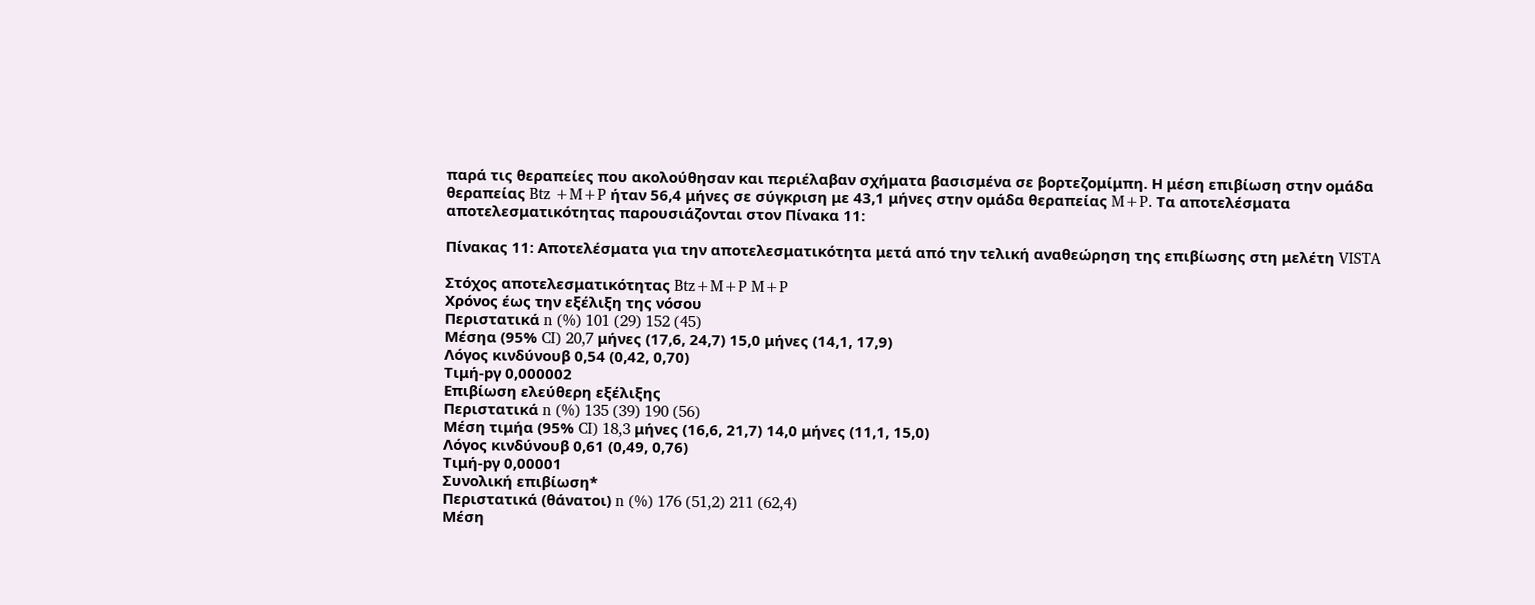παρά τις θεραπείες που ακολούθησαν και περιέλαβαν σχήματα βασισμένα σε βορτεζομίμπη. Η μέση επιβίωση στην ομάδα θεραπείας Btz +M+P ήταν 56,4 μήνες σε σύγκριση με 43,1 μήνες στην ομάδα θεραπείας M+P. Τα αποτελέσματα αποτελεσματικότητας παρουσιάζονται στον Πίνακα 11:

Πίνακας 11: Αποτελέσματα για την αποτελεσματικότητα μετά από την τελική αναθεώρηση της επιβίωσης στη μελέτη VISTA

Στόχος αποτελεσματικότητας Btz+M+P M+P
Χρόνος έως την εξέλιξη της νόσου
Περιστατικά n (%) 101 (29) 152 (45)
Μέσηα (95% CI) 20,7 μήνες (17,6, 24,7) 15,0 μήνες (14,1, 17,9)
Λόγος κινδύνουβ 0,54 (0,42, 0,70)
Τιμή-pγ 0,000002
Επιβίωση ελεύθερη εξέλιξης
Περιστατικά n (%) 135 (39) 190 (56)
Μέση τιμήα (95% CI) 18,3 μήνες (16,6, 21,7) 14,0 μήνες (11,1, 15,0)
Λόγος κινδύνουβ 0,61 (0,49, 0,76)
Τιμή-pγ 0,00001
Συνολική επιβίωση*
Περιστατικά (θάνατοι) n (%) 176 (51,2) 211 (62,4)
Μέση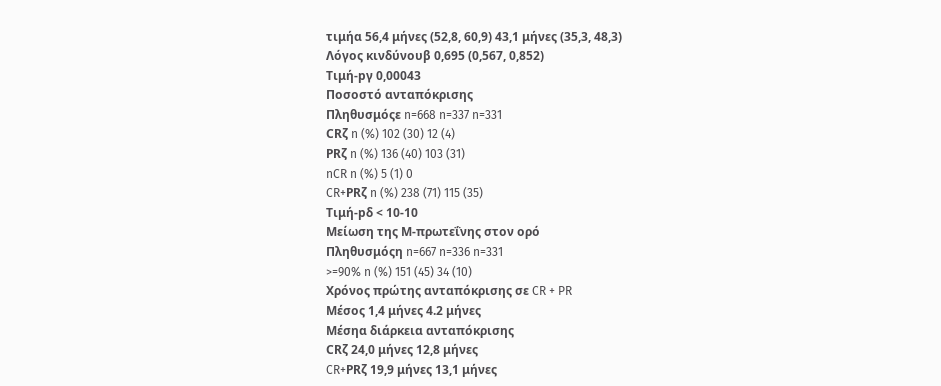τιμήα 56,4 μήνες (52,8, 60,9) 43,1 μήνες (35,3, 48,3)
Λόγος κινδύνουβ 0,695 (0,567, 0,852)
Τιμή-pγ 0,00043
Ποσοστό ανταπόκρισης
Πληθυσμόςε n=668 n=337 n=331
CRζ n (%) 102 (30) 12 (4)
PRζ n (%) 136 (40) 103 (31)
nCR n (%) 5 (1) 0
CR+PRζ n (%) 238 (71) 115 (35)
Τιμή-pδ < 10-10
Μείωση της Μ-πρωτεΐνης στον ορό
Πληθυσμόςη n=667 n=336 n=331
>=90% n (%) 151 (45) 34 (10)
Χρόνος πρώτης ανταπόκρισης σε CR + PR
Μέσος 1,4 μήνες 4.2 μήνες
Μέσηα διάρκεια ανταπόκρισης
CRζ 24,0 μήνες 12,8 μήνες
CR+PRζ 19,9 μήνες 13,1 μήνες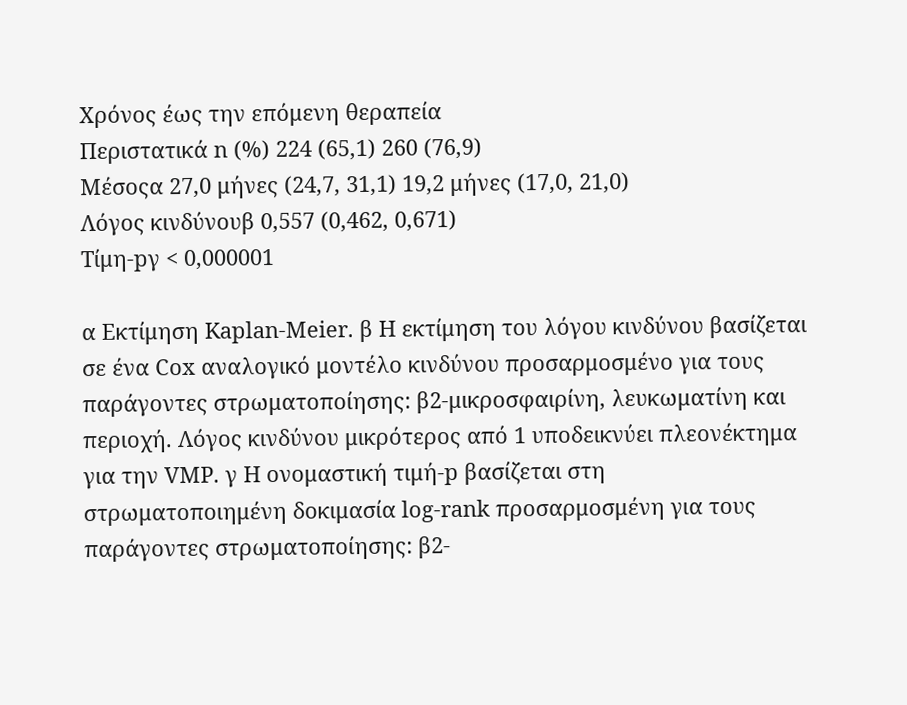Χρόνος έως την επόμενη θεραπεία
Περιστατικά n (%) 224 (65,1) 260 (76,9)
Μέσοςα 27,0 μήνες (24,7, 31,1) 19,2 μήνες (17,0, 21,0)
Λόγος κινδύνουβ 0,557 (0,462, 0,671)
Τίμη-pγ < 0,000001

α Εκτίμηση Kaplan-Meier. β Η εκτίμηση του λόγου κινδύνου βασίζεται σε ένα Cox αναλογικό μοντέλο κινδύνου προσαρμοσμένο για τους παράγοντες στρωματοποίησης: β2-μικροσφαιρίνη, λευκωματίνη και περιοχή. Λόγος κινδύνου μικρότερος από 1 υποδεικνύει πλεονέκτημα για την VMP. γ Η ονομαστική τιμή-p βασίζεται στη στρωματοποιημένη δοκιμασία log-rank προσαρμοσμένη για τους παράγοντες στρωματοποίησης: β2-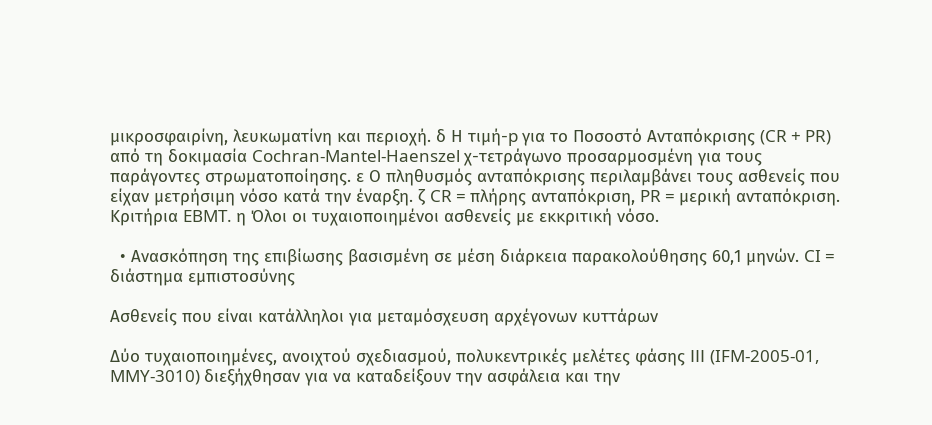μικροσφαιρίνη, λευκωματίνη και περιοχή. δ Η τιμή-p για το Ποσοστό Ανταπόκρισης (CR + PR) από τη δοκιμασία Cochran-Mantel-Haenszel χ-τετράγωνο προσαρμοσμένη για τους παράγοντες στρωματοποίησης. ε Ο πληθυσμός ανταπόκρισης περιλαμβάνει τους ασθενείς που είχαν μετρήσιμη νόσο κατά την έναρξη. ζ CR = πλήρης ανταπόκριση, PR = μερική ανταπόκριση. Κριτήρια EBMT. η Όλοι οι τυχαιοποιημένοι ασθενείς με εκκριτική νόσο.

  • Ανασκόπηση της επιβίωσης βασισμένη σε μέση διάρκεια παρακολούθησης 60,1 μηνών. CI = διάστημα εμπιστοσύνης

Ασθενείς που είναι κατάλληλοι για μεταμόσχευση αρχέγονων κυττάρων

Δύο τυχαιοποιημένες, ανοιχτού σχεδιασμού, πολυκεντρικές μελέτες φάσης ΙΙΙ (IFM-2005-01, MMY-3010) διεξήχθησαν για να καταδείξουν την ασφάλεια και την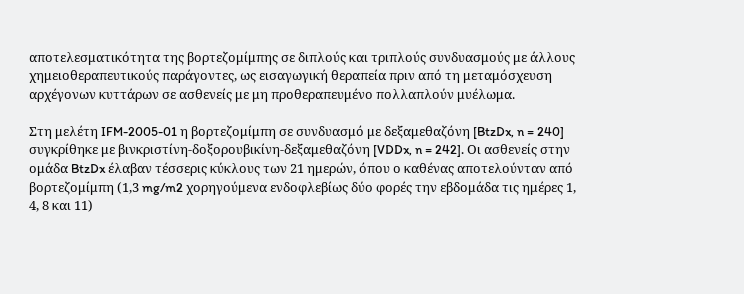αποτελεσματικότητα της βορτεζομίμπης σε διπλούς και τριπλούς συνδυασμούς με άλλους χημειοθεραπευτικούς παράγοντες, ως εισαγωγική θεραπεία πριν από τη μεταμόσχευση αρχέγονων κυττάρων σε ασθενείς με μη προθεραπευμένο πολλαπλούν μυέλωμα.

Στη μελέτη IFM-2005-01 η βορτεζομίμπη σε συνδυασμό με δεξαμεθαζόνη [BtzDx, n = 240] συγκρίθηκε με βινκριστίνη-δοξορουβικίνη-δεξαμεθαζόνη [VDDx, n = 242]. Οι ασθενείς στην ομάδα BtzDx έλαβαν τέσσερις κύκλους των 21 ημερών, όπου ο καθένας αποτελούνταν από βορτεζομίμπη (1,3 mg/m2 χορηγούμενα ενδοφλεβίως δύο φορές την εβδομάδα τις ημέρες 1, 4, 8 και 11)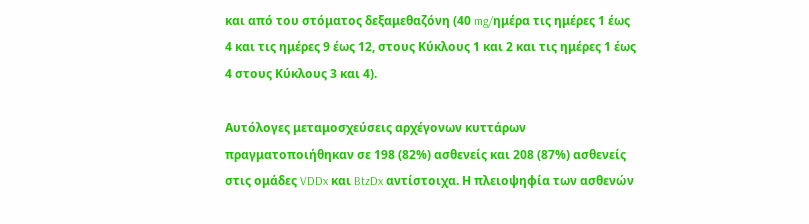και από του στόματος δεξαμεθαζόνη (40 mg/ημέρα τις ημέρες 1 έως 4 και τις ημέρες 9 έως 12, στους Κύκλους 1 και 2 και τις ημέρες 1 έως 4 στους Κύκλους 3 και 4).

Αυτόλογες μεταμοσχεύσεις αρχέγονων κυττάρων πραγματοποιήθηκαν σε 198 (82%) ασθενείς και 208 (87%) ασθενείς στις ομάδες VDDx και BtzDx αντίστοιχα. Η πλειοψηφία των ασθενών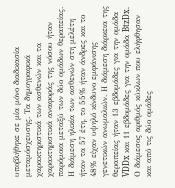υποβλήθηκε σε μία μόνο διαδικασία μεταμόσχευσης. Τα δημογραφικά χαρακτηριστικά των ασθενών και τα χαρακτηριστικά αναφοράς της νόσου ήταν παρόμοια μεταξύ των δύο ομάδων θεραπείας. Η διάμεση ηλικία των ασθενών στη μελέτη ήταν τα 57 έτη, το 55% ήταν άνδρες και το 48% είχαν υψηλό κίνδυνο εμφάνισης γενετικών ανωμαλιών. Η διάμεση διάρκεια της θεραπείας ήταν 13 εβδομάδες για την ομάδα VDDx και 11 εβδομάδες για την ομάδα BtzDx. Ο διάμεσος αριθμός κύκλων που ελήφθησαν και από τις δύο ομάδες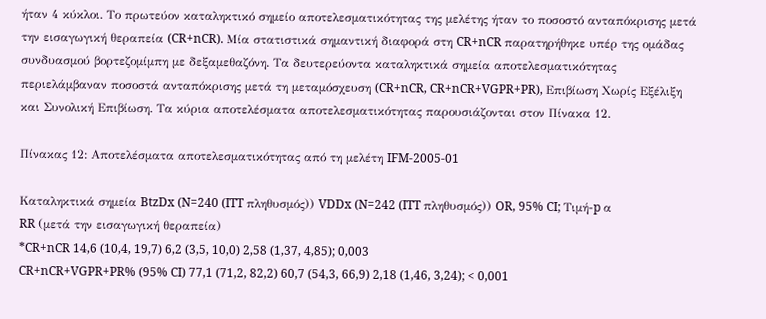ήταν 4 κύκλοι. Το πρωτεύον καταληκτικό σημείο αποτελεσματικότητας της μελέτης ήταν το ποσοστό ανταπόκρισης μετά την εισαγωγική θεραπεία (CR+nCR). Μία στατιστικά σημαντική διαφορά στη CR+nCR παρατηρήθηκε υπέρ της ομάδας συνδυασμού βορτεζομίμπη με δεξαμεθαζόνη. Τα δευτερεύοντα καταληκτικά σημεία αποτελεσματικότητας περιελάμβαναν ποσοστά ανταπόκρισης μετά τη μεταμόσχευση (CR+nCR, CR+nCR+VGPR+PR), Επιβίωση Χωρίς Εξέλιξη και Συνολική Επιβίωση. Τα κύρια αποτελέσματα αποτελεσματικότητας παρουσιάζονται στον Πίνακα 12.

Πίνακας 12: Αποτελέσματα αποτελεσματικότητας από τη μελέτη IFM-2005-01

Καταληκτικά σημεία BtzDx (N=240 (ITT πληθυσμός)) VDDx (N=242 (ITT πληθυσμός)) OR, 95% CI; Τιμή-p α
RR (μετά την εισαγωγική θεραπεία)
*CR+nCR 14,6 (10,4, 19,7) 6,2 (3,5, 10,0) 2,58 (1,37, 4,85); 0,003
CR+nCR+VGPR+PR% (95% CI) 77,1 (71,2, 82,2) 60,7 (54,3, 66,9) 2,18 (1,46, 3,24); < 0,001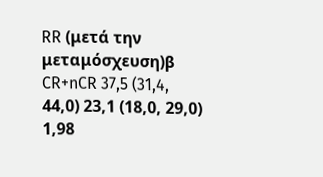RR (μετά την μεταμόσχευση)β
CR+nCR 37,5 (31,4, 44,0) 23,1 (18,0, 29,0) 1,98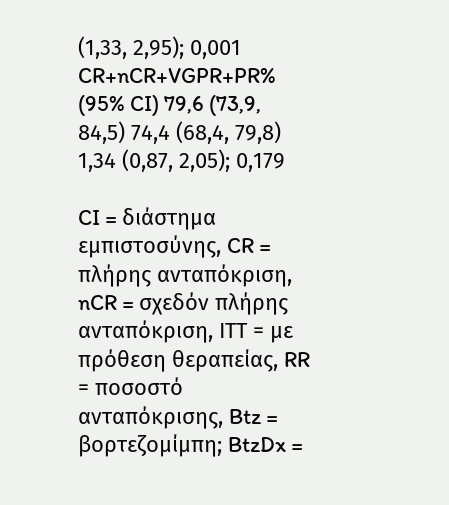(1,33, 2,95); 0,001
CR+nCR+VGPR+PR% (95% CI) 79,6 (73,9, 84,5) 74,4 (68,4, 79,8) 1,34 (0,87, 2,05); 0,179

CI = διάστημα εμπιστοσύνης, CR = πλήρης ανταπόκριση, nCR = σχεδόν πλήρης ανταπόκριση, ΙΤΤ = με πρόθεση θεραπείας, RR = ποσοστό ανταπόκρισης, Btz = βορτεζομίμπη; BtzDx =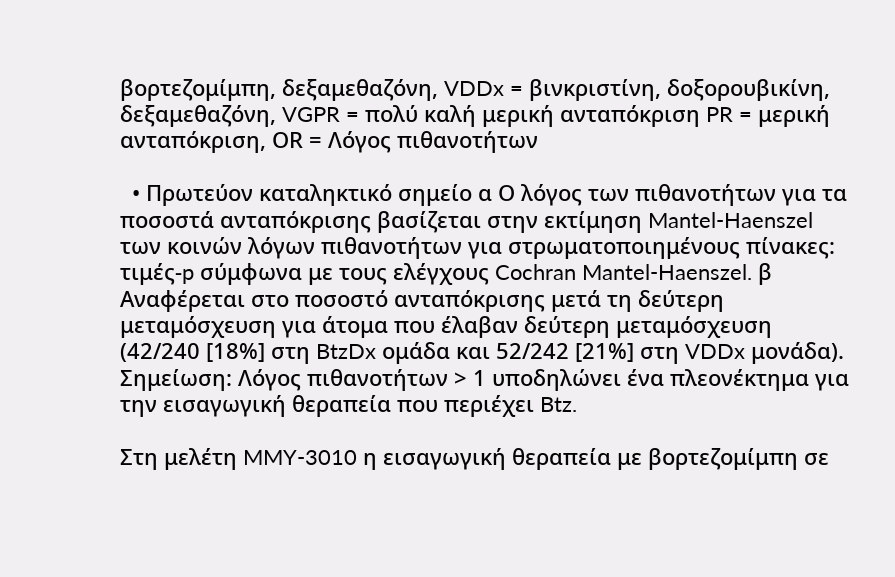βορτεζομίμπη, δεξαμεθαζόνη, VDDx = βινκριστίνη, δοξορουβικίνη, δεξαμεθαζόνη, VGPR = πολύ καλή μερική ανταπόκριση PR = μερική ανταπόκριση, ΟR = Λόγος πιθανοτήτων

  • Πρωτεύον καταληκτικό σημείο α Ο λόγος των πιθανοτήτων για τα ποσοστά ανταπόκρισης βασίζεται στην εκτίμηση Mantel-Haenszel των κοινών λόγων πιθανοτήτων για στρωματοποιημένους πίνακες: τιμές-p σύμφωνα με τους ελέγχους Cochran Mantel-Haenszel. β Αναφέρεται στο ποσοστό ανταπόκρισης μετά τη δεύτερη μεταμόσχευση για άτομα που έλαβαν δεύτερη μεταμόσχευση (42/240 [18%] στη BtzDx ομάδα και 52/242 [21%] στη VDDx μονάδα). Σημείωση: Λόγος πιθανοτήτων > 1 υποδηλώνει ένα πλεονέκτημα για την εισαγωγική θεραπεία που περιέχει Btz.

Στη μελέτη MMY-3010 η εισαγωγική θεραπεία με βορτεζομίμπη σε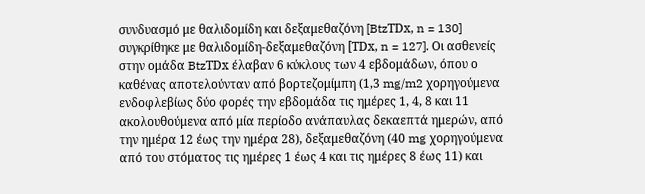συνδυασμό με θαλιδομίδη και δεξαμεθαζόνη [BtzΤDx, n = 130] συγκρίθηκε με θαλιδομίδη-δεξαμεθαζόνη [ΤDx, n = 127]. Οι ασθενείς στην ομάδα BtzΤDx έλαβαν 6 κύκλους των 4 εβδομάδων, όπου ο καθένας αποτελούνταν από βορτεζομίμπη (1,3 mg/m2 χορηγούμενα ενδοφλεβίως δύο φορές την εβδομάδα τις ημέρες 1, 4, 8 και 11 ακολουθούμενα από μία περίοδο ανάπαυλας δεκαεπτά ημερών, από την ημέρα 12 έως την ημέρα 28), δεξαμεθαζόνη (40 mg χορηγούμενα από του στόματος τις ημέρες 1 έως 4 και τις ημέρες 8 έως 11) και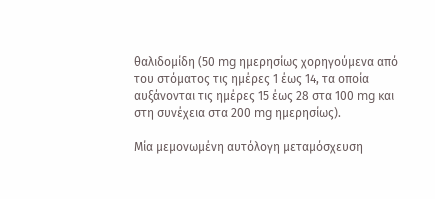θαλιδομίδη (50 mg ημερησίως χορηγούμενα από του στόματος τις ημέρες 1 έως 14, τα οποία αυξάνονται τις ημέρες 15 έως 28 στα 100 mg και στη συνέχεια στα 200 mg ημερησίως).

Μία μεμονωμένη αυτόλογη μεταμόσχευση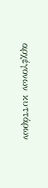αρχέγονων κυττάρων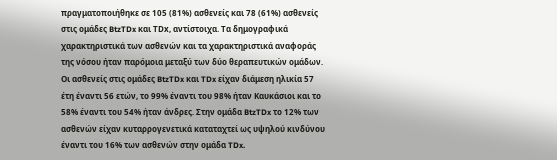πραγματοποιήθηκε σε 105 (81%) ασθενείς και 78 (61%) ασθενείς στις ομάδες BtzTDx και ΤDx, αντίστοιχα. Τα δημογραφικά χαρακτηριστικά των ασθενών και τα χαρακτηριστικά αναφοράς της νόσου ήταν παρόμοια μεταξύ των δύο θεραπευτικών ομάδων. Οι ασθενείς στις ομάδες BtzTDx και TDx είχαν διάμεση ηλικία 57 έτη έναντι 56 ετών, το 99% έναντι του 98% ήταν Καυκάσιοι και το 58% έναντι του 54% ήταν άνδρες. Στην ομάδα BtzTDx το 12% των ασθενών είχαν κυταρρογενετικά καταταχτεί ως υψηλού κινδύνου έναντι του 16% των ασθενών στην ομάδα TDx.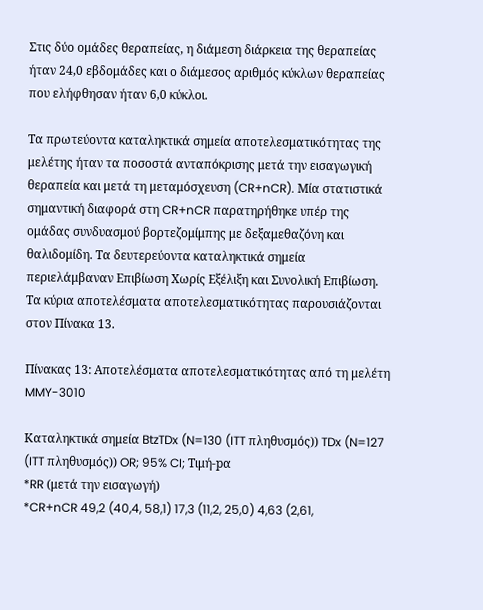Στις δύο ομάδες θεραπείας, η διάμεση διάρκεια της θεραπείας ήταν 24,0 εβδομάδες και ο διάμεσος αριθμός κύκλων θεραπείας που ελήφθησαν ήταν 6,0 κύκλοι.

Τα πρωτεύοντα καταληκτικά σημεία αποτελεσματικότητας της μελέτης ήταν τα ποσοστά ανταπόκρισης μετά την εισαγωγική θεραπεία και μετά τη μεταμόσχευση (CR+nCR). Μία στατιστικά σημαντική διαφορά στη CR+nCR παρατηρήθηκε υπέρ της ομάδας συνδυασμού βορτεζομίμπης με δεξαμεθαζόνη και θαλιδομίδη. Τα δευτερεύοντα καταληκτικά σημεία περιελάμβαναν Επιβίωση Χωρίς Εξέλιξη και Συνολική Επιβίωση. Τα κύρια αποτελέσματα αποτελεσματικότητας παρουσιάζονται στον Πίνακα 13.

Πίνακας 13: Αποτελέσματα αποτελεσματικότητας από τη μελέτη MMY-3010

Καταληκτικά σημεία BtzTDx (N=130 (ITT πληθυσμός)) TDx (N=127 (ITT πληθυσμός)) OR; 95% CI; Τιμή-pα
*RR (μετά την εισαγωγή)
*CR+nCR 49,2 (40,4, 58,1) 17,3 (11,2, 25,0) 4,63 (2,61,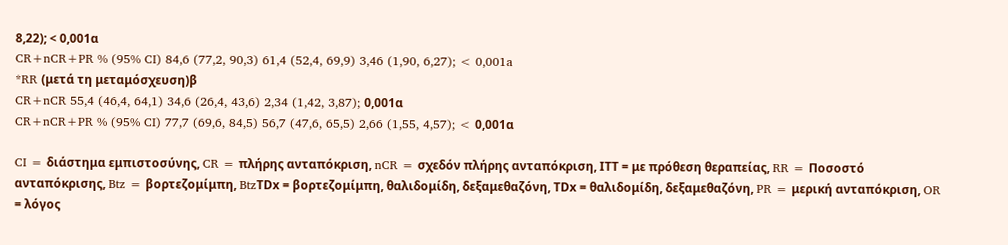8,22); < 0,001α
CR+nCR+PR % (95% CI) 84,6 (77,2, 90,3) 61,4 (52,4, 69,9) 3,46 (1,90, 6,27); < 0,001a
*RR (μετά τη μεταμόσχευση)β
CR+nCR 55,4 (46,4, 64,1) 34,6 (26,4, 43,6) 2,34 (1,42, 3,87); 0,001α
CR+nCR+PR % (95% CI) 77,7 (69,6, 84,5) 56,7 (47,6, 65,5) 2,66 (1,55, 4,57); < 0,001α

CI = διάστημα εμπιστοσύνης, CR = πλήρης ανταπόκριση, nCR = σχεδόν πλήρης ανταπόκριση, ΙΤΤ = με πρόθεση θεραπείας, RR = Ποσοστό ανταπόκρισης, Btz = βορτεζομίμπη, BtzΤDx = βορτεζομίμπη, θαλιδομίδη, δεξαμεθαζόνη, ΤDx = θαλιδομίδη, δεξαμεθαζόνη, PR = μερική ανταπόκριση, OR = λόγος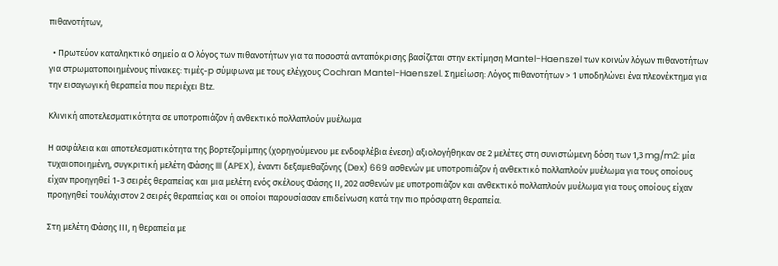πιθανοτήτων,

  • Πρωτεύον καταληκτικό σημείο α Ο λόγος των πιθανοτήτων για τα ποσοστά ανταπόκρισης βασίζεται στην εκτίμηση Mantel-Haenszel των κοινών λόγων πιθανοτήτων για στρωματοποιημένους πίνακες: τιμές-p σύμφωνα με τους ελέγχους Cochran Mantel-Haenszel. Σημείωση: Λόγος πιθανοτήτων > 1 υποδηλώνει ένα πλεονέκτημα για την εισαγωγική θεραπεία που περιέχει Btz.

Κλινική αποτελεσματικότητα σε υποτροπιάζον ή ανθεκτικό πολλαπλούν μυέλωμα

Η ασφάλεια και αποτελεσματικότητα της βορτεζομίμπης (χορηγούμενου με ενδοφλέβια ένεση) αξιολογήθηκαν σε 2 μελέτες στη συνιστώμενη δόση των 1,3 mg/m2: μία τυχαιοποιημένη, συγκριτική μελέτη Φάσης III (APEX), έναντι δεξαμεθαζόνης (Dex) 669 ασθενών με υποτροπιάζον ή ανθεκτικό πολλαπλούν μυέλωμα για τους οποίους είχαν προηγηθεί 1-3 σειρές θεραπείας και μια μελέτη ενός σκέλους Φάσης ΙΙ, 202 ασθενών με υποτροπιάζον και ανθεκτικό πολλαπλούν μυέλωμα για τους οποίους είχαν προηγηθεί τουλάχιστον 2 σειρές θεραπείας και οι οποίοι παρουσίασαν επιδείνωση κατά την πιο πρόσφατη θεραπεία.

Στη μελέτη Φάσης ΙΙΙ, η θεραπεία με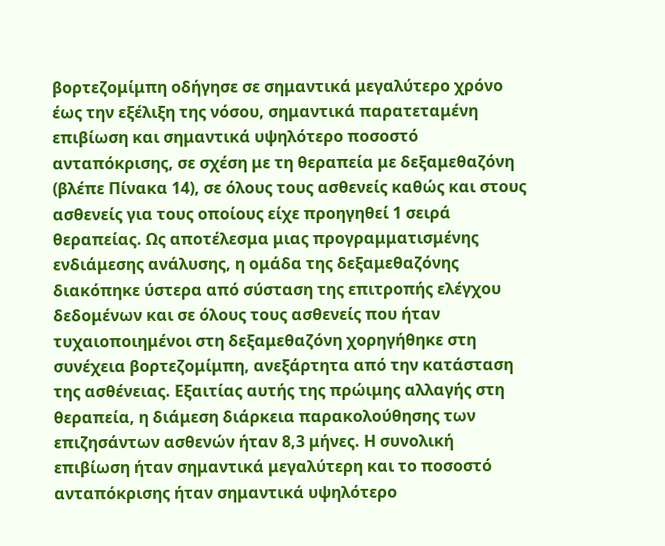βορτεζομίμπη οδήγησε σε σημαντικά μεγαλύτερο χρόνο έως την εξέλιξη της νόσου, σημαντικά παρατεταμένη επιβίωση και σημαντικά υψηλότερο ποσοστό ανταπόκρισης, σε σχέση με τη θεραπεία με δεξαμεθαζόνη (βλέπε Πίνακα 14), σε όλους τους ασθενείς καθώς και στους ασθενείς για τους οποίους είχε προηγηθεί 1 σειρά θεραπείας. Ως αποτέλεσμα μιας προγραμματισμένης ενδιάμεσης ανάλυσης, η ομάδα της δεξαμεθαζόνης διακόπηκε ύστερα από σύσταση της επιτροπής ελέγχου δεδομένων και σε όλους τους ασθενείς που ήταν τυχαιοποιημένοι στη δεξαμεθαζόνη χορηγήθηκε στη συνέχεια βορτεζομίμπη, ανεξάρτητα από την κατάσταση της ασθένειας. Εξαιτίας αυτής της πρώιμης αλλαγής στη θεραπεία, η διάμεση διάρκεια παρακολούθησης των επιζησάντων ασθενών ήταν 8,3 μήνες. Η συνολική επιβίωση ήταν σημαντικά μεγαλύτερη και το ποσοστό ανταπόκρισης ήταν σημαντικά υψηλότερο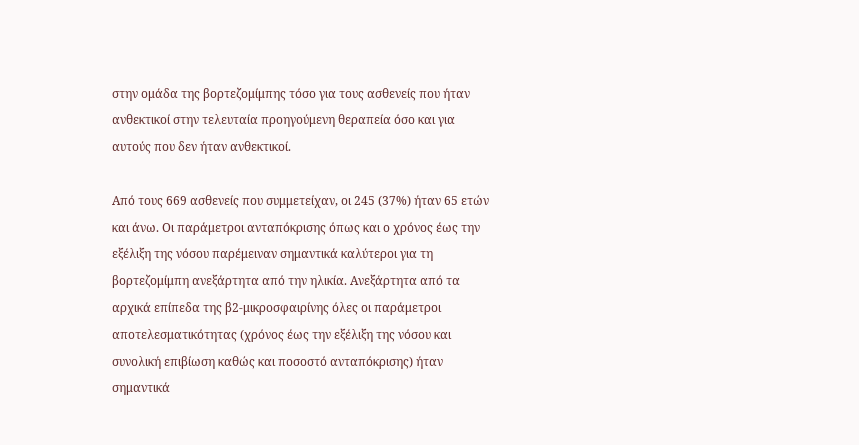στην ομάδα της βορτεζομίμπης τόσο για τους ασθενείς που ήταν ανθεκτικοί στην τελευταία προηγούμενη θεραπεία όσο και για αυτούς που δεν ήταν ανθεκτικοί.

Από τους 669 ασθενείς που συμμετείχαν, οι 245 (37%) ήταν 65 ετών και άνω. Οι παράμετροι ανταπόκρισης όπως και ο χρόνος έως την εξέλιξη της νόσου παρέμειναν σημαντικά καλύτεροι για τη βορτεζομίμπη ανεξάρτητα από την ηλικία. Ανεξάρτητα από τα αρχικά επίπεδα της β2-μικροσφαιρίνης όλες οι παράμετροι αποτελεσματικότητας (χρόνος έως την εξέλιξη της νόσου και συνολική επιβίωση καθώς και ποσοστό ανταπόκρισης) ήταν σημαντικά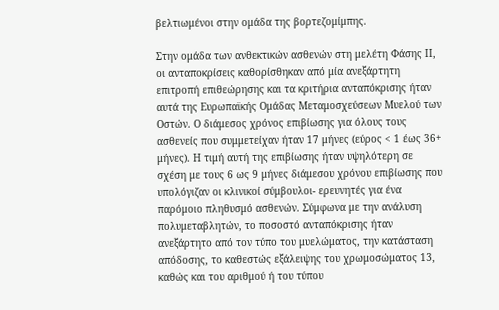βελτιωμένοι στην ομάδα της βορτεζομίμπης.

Στην ομάδα των ανθεκτικών ασθενών στη μελέτη Φάσης ΙΙ, οι ανταποκρίσεις καθορίσθηκαν από μία ανεξάρτητη επιτροπή επιθεώρησης και τα κριτήρια ανταπόκρισης ήταν αυτά της Ευρωπαϊκής Ομάδας Μεταμοσχεύσεων Μυελού των Οστών. Ο διάμεσος χρόνος επιβίωσης για όλους τους ασθενείς που συμμετείχαν ήταν 17 μήνες (εύρος < 1 έως 36+ μήνες). Η τιμή αυτή της επιβίωσης ήταν υψηλότερη σε σχέση με τους 6 ως 9 μήνες διάμεσου χρόνου επιβίωσης που υπολόγιζαν οι κλινικοί σύμβουλοι- ερευνητές για ένα παρόμοιο πληθυσμό ασθενών. Σύμφωνα με την ανάλυση πολυμεταβλητών, το ποσοστό ανταπόκρισης ήταν ανεξάρτητο από τον τύπο του μυελώματος, την κατάσταση απόδοσης, το καθεστώς εξάλειψης του χρωμοσώματος 13, καθώς και του αριθμού ή του τύπου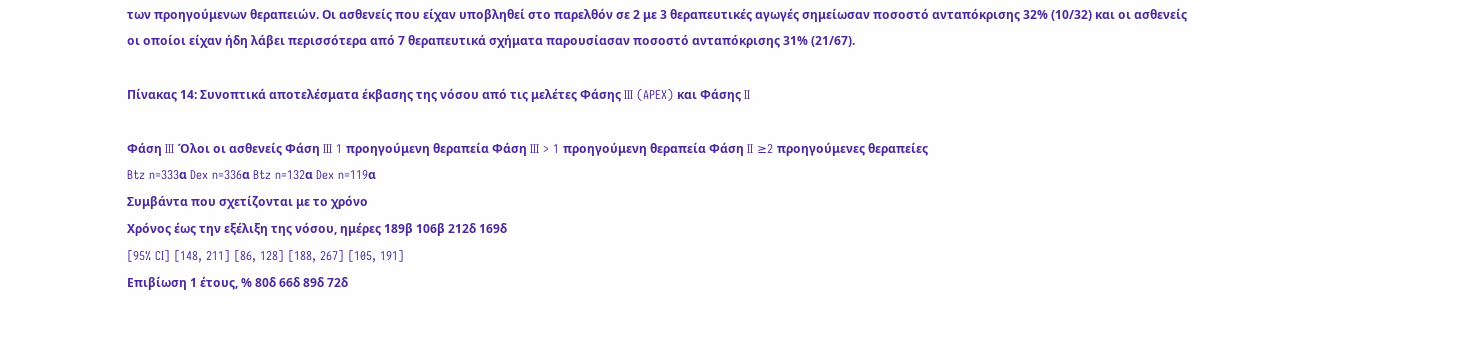των προηγούμενων θεραπειών. Οι ασθενείς που είχαν υποβληθεί στο παρελθόν σε 2 με 3 θεραπευτικές αγωγές σημείωσαν ποσοστό ανταπόκρισης 32% (10/32) και οι ασθενείς οι οποίοι είχαν ήδη λάβει περισσότερα από 7 θεραπευτικά σχήματα παρουσίασαν ποσοστό ανταπόκρισης 31% (21/67).

Πίνακας 14: Συνοπτικά αποτελέσματα έκβασης της νόσου από τις μελέτες Φάσης III (APEX) και Φάσης II

Φάση III Όλοι οι ασθενείς Φάση III 1 προηγούμενη θεραπεία Φάση III > 1 προηγούμενη θεραπεία Φάση II ≥2 προηγούμενες θεραπείες
Btz n=333α Dex n=336α Btz n=132α Dex n=119α
Συμβάντα που σχετίζονται με το χρόνο
Χρόνος έως την εξέλιξη της νόσου, ημέρες 189β 106β 212δ 169δ
[95% CI] [148, 211] [86, 128] [188, 267] [105, 191]
Επιβίωση 1 έτους, % 80δ 66δ 89δ 72δ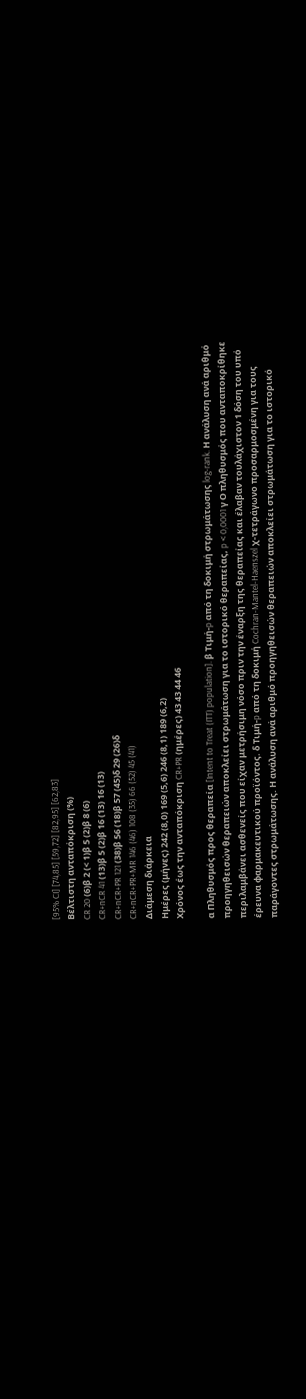[95% CI] [74,85] [59,72] [82,95] [62,83]
Βέλτιστη ανταπόκριση (%)
CR 20 (6)β 2 (< 1)β 5 (2)β 8 (6)
CR+nCR 41 (13)β 5 (2)β 16 (13) 16 (13)
CR+nCR+PR 121 (38)β 56 (18)β 57 (45)δ 29 (26)δ
CR+nCR+PR+MR 146 (46) 108 (35) 66 (52) 45 (41)
Διάμεση διάρκεια
Ημέρες (μήνες) 242 (8,0) 169 (5,6) 246 (8,1) 189 (6,2)
Χρόνος έως την ανταπόκριση CR+PR (ημέρες) 43 43 44 46

α Πληθυσμός προς θεραπεία [Intent to Treat (ITT) population]. β Τιμή-p από τη δοκιμή στρωμάτωσης log-rank. Η ανάλυση ανά αριθμό προηγηθεισών θεραπειών αποκλείει στρωμάτωση για το ιστορικό θεραπείας, p < 0,0001 γ Ο πληθυσμός που ανταποκρίθηκε περιλαμβάνει ασθενείς που είχαν μετρήσιμη νόσο πριν την έναρξη της θεραπείας και έλαβαν τουλάχιστον 1 δόση του υπό έρευνα φαρμακευτικού προϊόντος. δ Τιμή-p από τη δοκιμή Cochran-Mantel-Haenszel χ-τετράγωνο προσαρμοσμένη για τους παράγοντες στρωμάτωσης. Η ανάλυση ανά αριθμό προηγηθεισών θεραπειών αποκλείει στρωμάτωση για το ιστορικό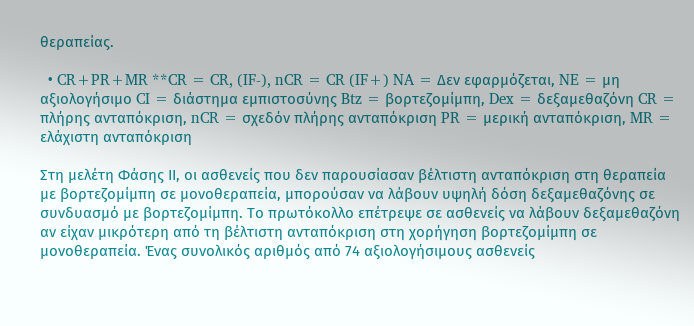θεραπείας.

  • CR+PR+MR **CR = CR, (IF-), nCR = CR (IF+) NA = Δεν εφαρμόζεται, NE = μη αξιολογήσιμο CI = διάστημα εμπιστοσύνης Btz = βορτεζομίμπη, Dex = δεξαμεθαζόνη CR = πλήρης ανταπόκριση, nCR = σχεδόν πλήρης ανταπόκριση PR = μερική ανταπόκριση, MR = ελάχιστη ανταπόκριση

Στη μελέτη Φάσης ΙΙ, οι ασθενείς που δεν παρουσίασαν βέλτιστη ανταπόκριση στη θεραπεία με βορτεζομίμπη σε μονοθεραπεία, μπορούσαν να λάβουν υψηλή δόση δεξαμεθαζόνης σε συνδυασμό με βορτεζομίμπη. Το πρωτόκολλο επέτρεψε σε ασθενείς να λάβουν δεξαμεθαζόνη αν είχαν μικρότερη από τη βέλτιστη ανταπόκριση στη χορήγηση βορτεζομίμπη σε μονοθεραπεία. Ένας συνολικός αριθμός από 74 αξιολογήσιμους ασθενείς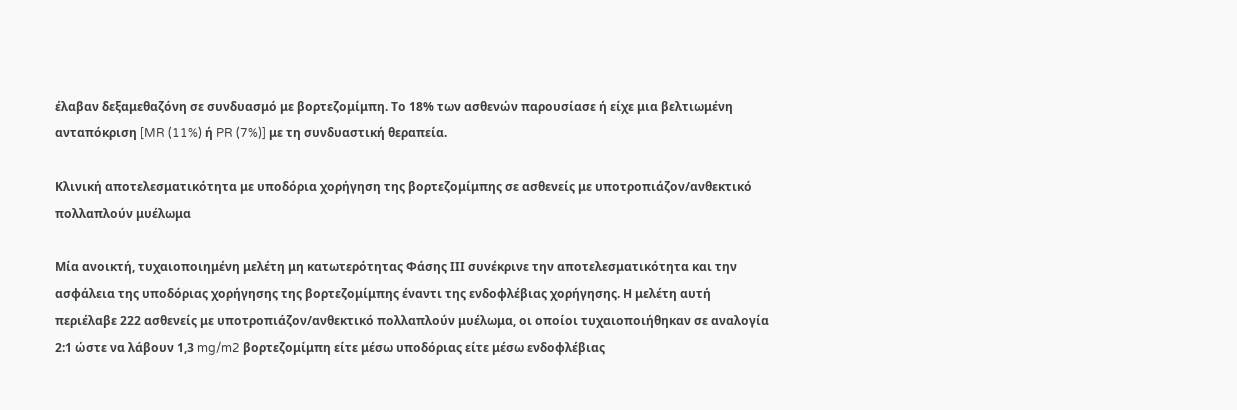έλαβαν δεξαμεθαζόνη σε συνδυασμό με βορτεζομίμπη. Το 18% των ασθενών παρουσίασε ή είχε μια βελτιωμένη ανταπόκριση [MR (11%) ή PR (7%)] με τη συνδυαστική θεραπεία.

Κλινική αποτελεσματικότητα με υποδόρια χορήγηση της βορτεζομίμπης σε ασθενείς με υποτροπιάζον/ανθεκτικό πολλαπλούν μυέλωμα

Μία ανοικτή, τυχαιοποιημένη μελέτη μη κατωτερότητας Φάσης ΙΙΙ συνέκρινε την αποτελεσματικότητα και την ασφάλεια της υποδόριας χορήγησης της βορτεζομίμπης έναντι της ενδοφλέβιας χορήγησης. Η μελέτη αυτή περιέλαβε 222 ασθενείς με υποτροπιάζον/ανθεκτικό πολλαπλούν μυέλωμα, οι οποίοι τυχαιοποιήθηκαν σε αναλογία 2:1 ώστε να λάβουν 1,3 mg/m2 βορτεζομίμπη είτε μέσω υποδόριας είτε μέσω ενδοφλέβιας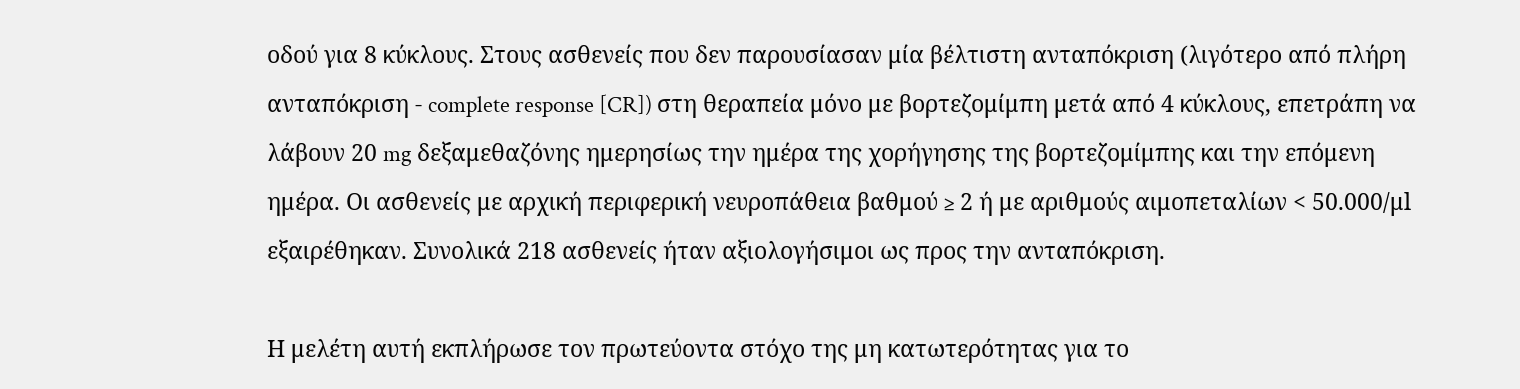οδού για 8 κύκλους. Στους ασθενείς που δεν παρουσίασαν μία βέλτιστη ανταπόκριση (λιγότερο από πλήρη ανταπόκριση - complete response [CR]) στη θεραπεία μόνο με βορτεζομίμπη μετά από 4 κύκλους, επετράπη να λάβουν 20 mg δεξαμεθαζόνης ημερησίως την ημέρα της χορήγησης της βορτεζομίμπης και την επόμενη ημέρα. Οι ασθενείς με αρχική περιφερική νευροπάθεια βαθμού ≥ 2 ή με αριθμούς αιμοπεταλίων < 50.000/μl εξαιρέθηκαν. Συνολικά 218 ασθενείς ήταν αξιολογήσιμοι ως προς την ανταπόκριση.

Η μελέτη αυτή εκπλήρωσε τον πρωτεύοντα στόχο της μη κατωτερότητας για το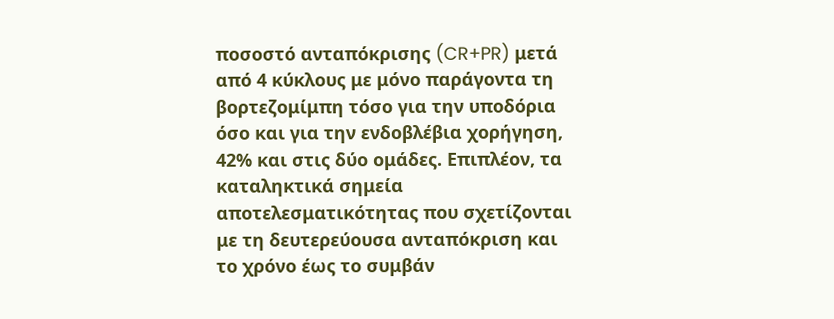ποσοστό ανταπόκρισης (CR+PR) μετά από 4 κύκλους με μόνο παράγοντα τη βορτεζομίμπη τόσο για την υποδόρια όσο και για την ενδοβλέβια χορήγηση, 42% και στις δύο ομάδες. Επιπλέον, τα καταληκτικά σημεία αποτελεσματικότητας που σχετίζονται με τη δευτερεύουσα ανταπόκριση και το χρόνο έως το συμβάν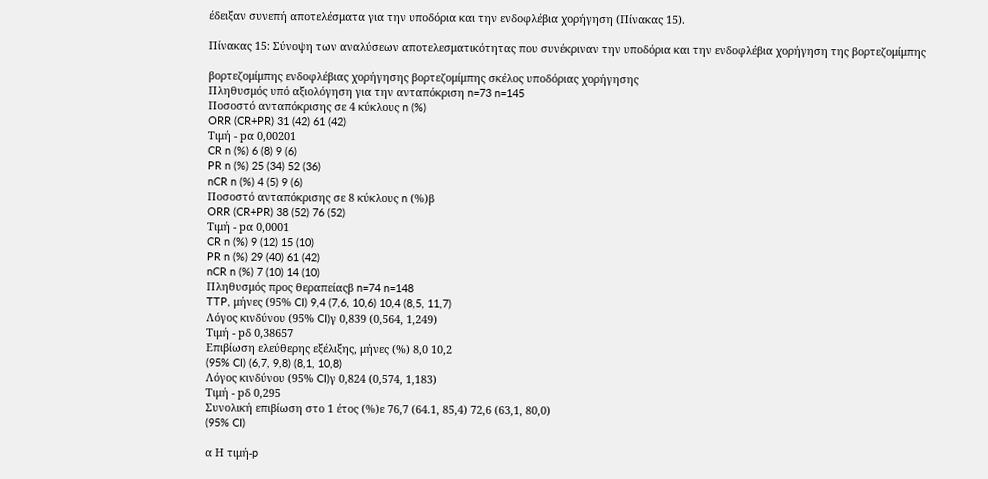έδειξαν συνεπή αποτελέσματα για την υποδόρια και την ενδοφλέβια χορήγηση (Πίνακας 15).

Πίνακας 15: Σύνοψη των αναλύσεων αποτελεσματικότητας που συνέκριναν την υποδόρια και την ενδοφλέβια χορήγηση της βορτεζομίμπης

βορτεζομίμπης ενδοφλέβιας χορήγησης βορτεζομίμπης σκέλος υποδόριας χορήγησης
Πληθυσμός υπό αξιολόγηση για την ανταπόκριση n=73 n=145
Ποσοστό ανταπόκρισης σε 4 κύκλους n (%)
ORR (CR+PR) 31 (42) 61 (42)
Τιμή - pα 0,00201
CR n (%) 6 (8) 9 (6)
PR n (%) 25 (34) 52 (36)
nCR n (%) 4 (5) 9 (6)
Ποσοστό ανταπόκρισης σε 8 κύκλους n (%)β
ORR (CR+PR) 38 (52) 76 (52)
Τιμή - pα 0,0001
CR n (%) 9 (12) 15 (10)
PR n (%) 29 (40) 61 (42)
nCR n (%) 7 (10) 14 (10)
Πληθυσμός προς θεραπείαςβ n=74 n=148
TTP, μήνες (95% CI) 9,4 (7,6, 10,6) 10,4 (8,5, 11,7)
Λόγος κινδύνου (95% CI)γ 0,839 (0,564, 1,249)
Τιμή - pδ 0,38657
Επιβίωση ελεύθερης εξέλιξης, μήνες (%) 8,0 10,2
(95% CI) (6,7, 9,8) (8,1, 10,8)
Λόγος κινδύνου (95% CI)γ 0,824 (0,574, 1,183)
Τιμή - pδ 0,295
Συνολική επιβίωση στο 1 έτος (%)ε 76,7 (64.1, 85,4) 72,6 (63,1, 80,0)
(95% CI)

α Η τιμή-p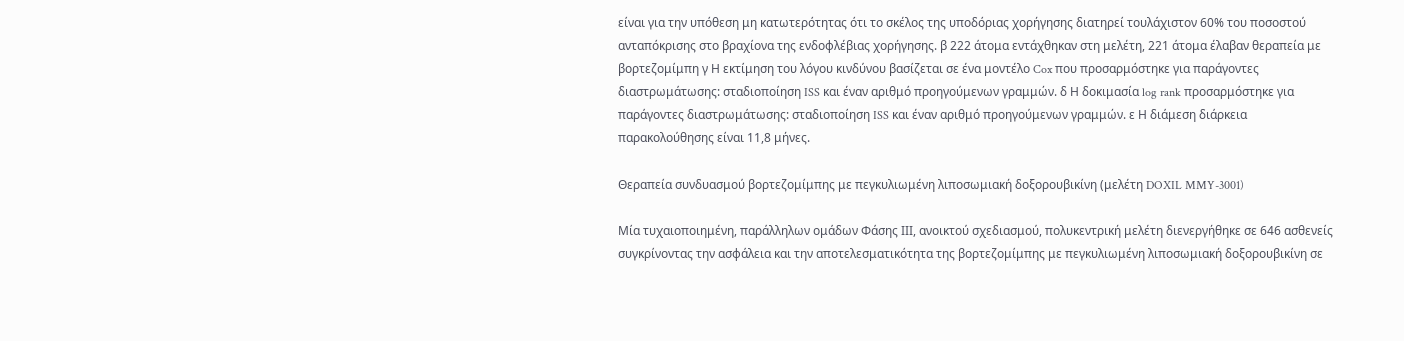είναι για την υπόθεση μη κατωτερότητας ότι το σκέλος της υποδόριας χορήγησης διατηρεί τουλάχιστον 60% του ποσοστού ανταπόκρισης στο βραχίονα της ενδοφλέβιας χορήγησης. β 222 άτομα εντάχθηκαν στη μελέτη, 221 άτομα έλαβαν θεραπεία με βορτεζομίμπη γ Η εκτίμηση του λόγου κινδύνου βασίζεται σε ένα μοντέλο Cox που προσαρμόστηκε για παράγοντες διαστρωμάτωσης: σταδιοποίηση ISS και έναν αριθμό προηγούμενων γραμμών. δ Η δοκιμασία log rank προσαρμόστηκε για παράγοντες διαστρωμάτωσης: σταδιοποίηση ISS και έναν αριθμό προηγούμενων γραμμών. ε Η διάμεση διάρκεια παρακολούθησης είναι 11,8 μήνες.

Θεραπεία συνδυασμού βορτεζομίμπης με πεγκυλιωμένη λιποσωμιακή δοξορουβικίνη (μελέτη DOXIL MMY-3001)

Μία τυχαιοποιημένη, παράλληλων ομάδων Φάσης ΙΙΙ, ανοικτού σχεδιασμού, πολυκεντρική μελέτη διενεργήθηκε σε 646 ασθενείς συγκρίνοντας την ασφάλεια και την αποτελεσματικότητα της βορτεζομίμπης με πεγκυλιωμένη λιποσωμιακή δοξορουβικίνη σε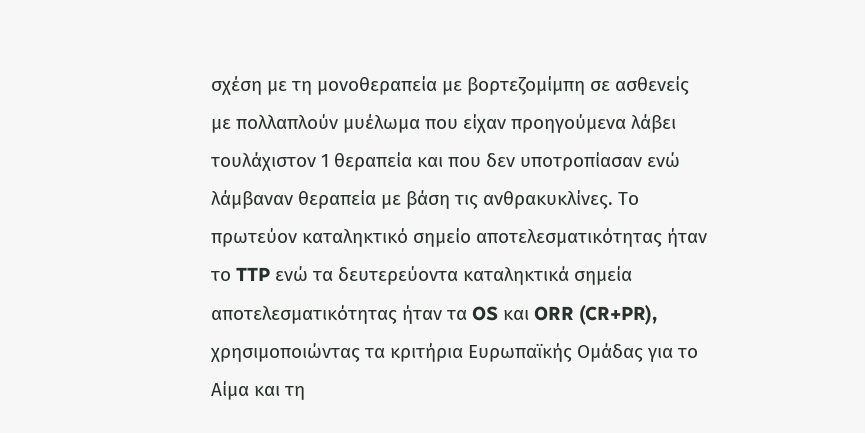σχέση με τη μονοθεραπεία με βορτεζομίμπη σε ασθενείς με πολλαπλούν μυέλωμα που είχαν προηγούμενα λάβει τουλάχιστον 1 θεραπεία και που δεν υποτροπίασαν ενώ λάμβαναν θεραπεία με βάση τις ανθρακυκλίνες. Το πρωτεύον καταληκτικό σημείο αποτελεσματικότητας ήταν το TTP ενώ τα δευτερεύοντα καταληκτικά σημεία αποτελεσματικότητας ήταν τα OS και ORR (CR+PR), χρησιμοποιώντας τα κριτήρια Ευρωπαϊκής Ομάδας για το Αίμα και τη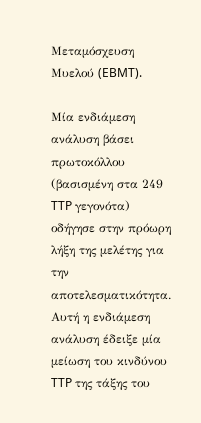Μεταμόσχευση Μυελού (EBMT).

Μία ενδιάμεση ανάλυση βάσει πρωτοκόλλου (βασισμένη στα 249 TTP γεγονότα) οδήγησε στην πρόωρη λήξη της μελέτης για την αποτελεσματικότητα. Αυτή η ενδιάμεση ανάλυση έδειξε μία μείωση του κινδύνου TTP της τάξης του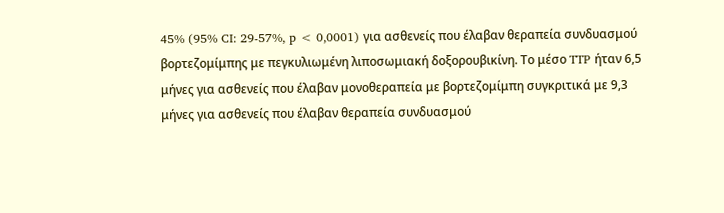45% (95% CI: 29-57%, p < 0,0001) για ασθενείς που έλαβαν θεραπεία συνδυασμού βορτεζομίμπης με πεγκυλιωμένη λιποσωμιακή δοξορουβικίνη. Το μέσο TTP ήταν 6,5 μήνες για ασθενείς που έλαβαν μονοθεραπεία με βορτεζομίμπη συγκριτικά με 9,3 μήνες για ασθενείς που έλαβαν θεραπεία συνδυασμού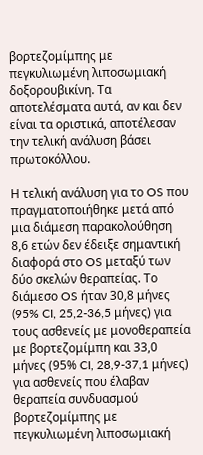βορτεζομίμπης με πεγκυλιωμένη λιποσωμιακή δοξορουβικίνη. Τα αποτελέσματα αυτά, αν και δεν είναι τα οριστικά, αποτέλεσαν την τελική ανάλυση βάσει πρωτοκόλλου.

Η τελική ανάλυση για το OS που πραγματοποιήθηκε μετά από μια διάμεση παρακολούθηση 8,6 ετών δεν έδειξε σημαντική διαφορά στο OS μεταξύ των δύο σκελών θεραπείας. Το διάμεσο OS ήταν 30,8 μήνες (95% CI, 25,2-36,5 μήνες) για τους ασθενείς με μονοθεραπεία με βορτεζομίμπη και 33,0 μήνες (95% CI, 28,9-37,1 μήνες) για ασθενείς που έλαβαν θεραπεία συνδυασμού βορτεζομίμπης με πεγκυλιωμένη λιποσωμιακή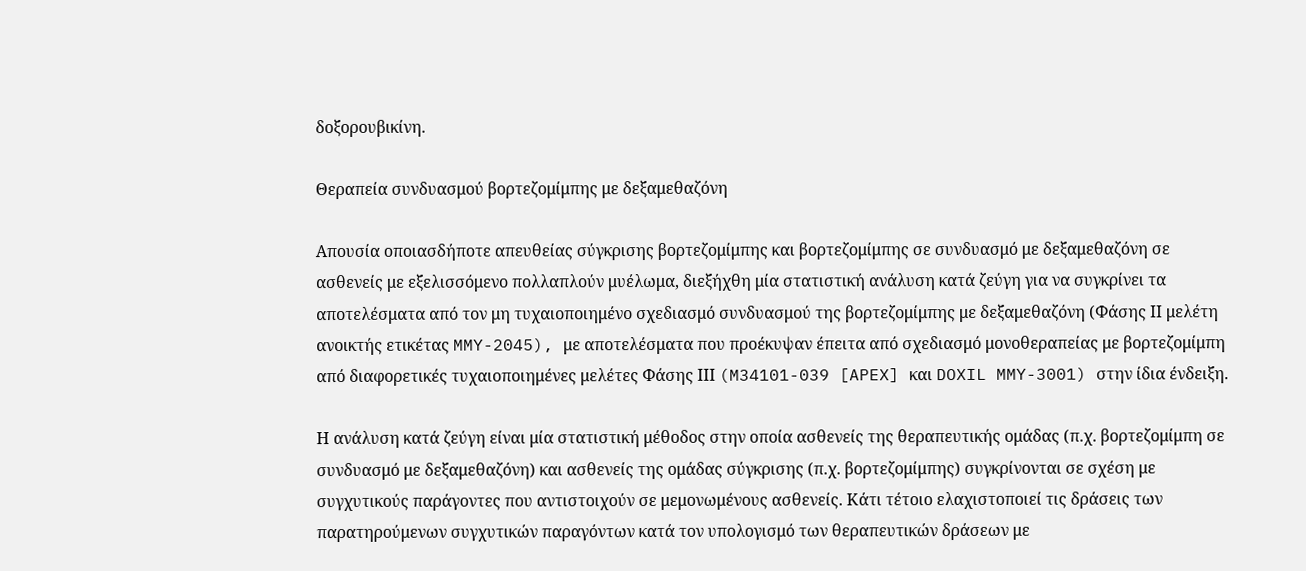δοξορουβικίνη.

Θεραπεία συνδυασμού βορτεζομίμπης με δεξαμεθαζόνη

Απουσία οποιασδήποτε απευθείας σύγκρισης βορτεζομίμπης και βορτεζομίμπης σε συνδυασμό με δεξαμεθαζόνη σε ασθενείς με εξελισσόμενο πολλαπλούν μυέλωμα, διεξήχθη μία στατιστική ανάλυση κατά ζεύγη για να συγκρίνει τα αποτελέσματα από τον μη τυχαιοποιημένο σχεδιασμό συνδυασμού της βορτεζομίμπης με δεξαμεθαζόνη (Φάσης ΙΙ μελέτη ανοικτής ετικέτας MMY-2045), με αποτελέσματα που προέκυψαν έπειτα από σχεδιασμό μονοθεραπείας με βορτεζομίμπη από διαφορετικές τυχαιοποιημένες μελέτες Φάσης ΙΙΙ (M34101-039 [APEX] και DOXIL MMY-3001) στην ίδια ένδειξη.

Η ανάλυση κατά ζεύγη είναι μία στατιστική μέθοδος στην οποία ασθενείς της θεραπευτικής ομάδας (π.χ. βορτεζομίμπη σε συνδυασμό με δεξαμεθαζόνη) και ασθενείς της ομάδας σύγκρισης (π.χ. βορτεζομίμπης) συγκρίνονται σε σχέση με συγχυτικούς παράγοντες που αντιστοιχούν σε μεμονωμένους ασθενείς. Κάτι τέτοιο ελαχιστοποιεί τις δράσεις των παρατηρούμενων συγχυτικών παραγόντων κατά τον υπολογισμό των θεραπευτικών δράσεων με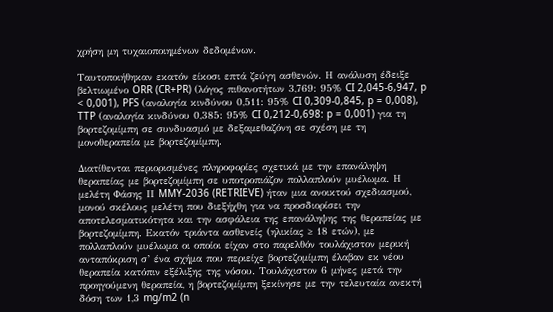χρήση μη τυχαιοποιημένων δεδομένων.

Ταυτοποιήθηκαν εκατόν είκοσι επτά ζεύγη ασθενών. Η ανάλυση έδειξε βελτιωμένο ORR (CR+PR) (λόγος πιθανοτήτων 3,769: 95% CI 2,045-6,947, p < 0,001), PFS (αναλογία κινδύνου 0,511: 95% CI 0,309-0,845, p = 0,008), TTP (αναλογία κινδύνου 0,385: 95% CI 0,212-0,698: p = 0,001) για τη βορτεζομίμπη σε συνδυασμό με δεξαμεθαζόνη σε σχέση με τη μονοθεραπεία με βορτεζομίμπη.

Διατίθενται περιορισμένες πληροφορίες σχετικά με την επανάληψη θεραπείας με βορτεζομίμπη σε υποτροπιάζον πολλαπλούν μυέλωμα. Η μελέτη Φάσης ΙΙ MMY-2036 (RETRIEVE) ήταν μια ανοικτού σχεδιασμού, μονού σκέλους μελέτη που διεξήχθη για να προσδιορίσει την αποτελεσματικότητα και την ασφάλεια της επανάληψης της θεραπείας με βορτεζομίμπη. Εκατόν τριάντα ασθενείς (ηλικίας ≥ 18 ετών), με πολλαπλούν μυέλωμα οι οποίοι είχαν στο παρελθόν τουλάχιστον μερική ανταπόκριση σ’ ένα σχήμα που περιείχε βορτεζομίμπη έλαβαν εκ νέου θεραπεία κατόπιν εξέλιξης της νόσου. Τουλάχιστον 6 μήνες μετά την προηγούμενη θεραπεία, η βορτεζομίμπη ξεκίνησε με την τελευταία ανεκτή δόση των 1,3 mg/m2 (n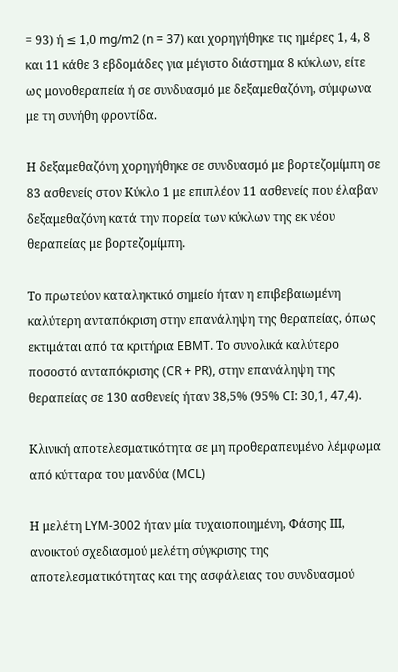= 93) ή ≤ 1,0 mg/m2 (n = 37) και χορηγήθηκε τις ημέρες 1, 4, 8 και 11 κάθε 3 εβδομάδες για μέγιστο διάστημα 8 κύκλων, είτε ως μονοθεραπεία ή σε συνδυασμό με δεξαμεθαζόνη, σύμφωνα με τη συνήθη φροντίδα.

Η δεξαμεθαζόνη χορηγήθηκε σε συνδυασμό με βορτεζομίμπη σε 83 ασθενείς στον Κύκλο 1 με επιπλέον 11 ασθενείς που έλαβαν δεξαμεθαζόνη κατά την πορεία των κύκλων της εκ νέου θεραπείας με βορτεζομίμπη.

Το πρωτεύον καταληκτικό σημείο ήταν η επιβεβαιωμένη καλύτερη ανταπόκριση στην επανάληψη της θεραπείας, όπως εκτιμάται από τα κριτήρια EBMT. Το συνολικά καλύτερο ποσοστό ανταπόκρισης (CR + PR), στην επανάληψη της θεραπείας σε 130 ασθενείς ήταν 38,5% (95% CI: 30,1, 47,4).

Κλινική αποτελεσματικότητα σε μη προθεραπευμένο λέμφωμα από κύτταρα του μανδύα (MCL)

Η μελέτη LYM-3002 ήταν μία τυχαιοποιημένη, Φάσης ΙΙΙ, ανοικτού σχεδιασμού μελέτη σύγκρισης της αποτελεσματικότητας και της ασφάλειας του συνδυασμού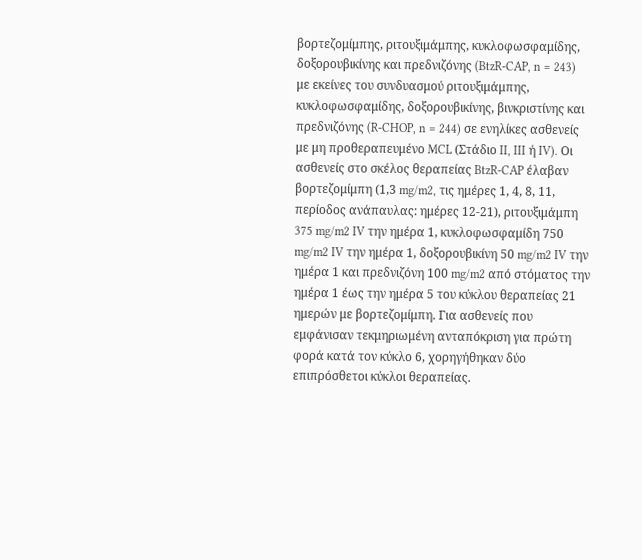βορτεζομίμπης, ριτουξιμάμπης, κυκλοφωσφαμίδης, δοξορουβικίνης και πρεδνιζόνης (BtzR-CAP, n = 243) με εκείνες του συνδυασμού ριτουξιμάμπης, κυκλοφωσφαμίδης, δοξορουβικίνης, βινκριστίνης και πρεδνιζόνης (R-CHOP, n = 244) σε ενηλίκες ασθενείς με μη προθεραπευμένο MCL (Στάδιο II, III ή IV). Οι ασθενείς στο σκέλος θεραπείας BtzR-CAP έλαβαν βορτεζομίμπη (1,3 mg/m2, τις ημέρες 1, 4, 8, 11, περίοδος ανάπαυλας: ημέρες 12-21), ριτουξιμάμπη 375 mg/m2 IV την ημέρα 1, κυκλοφωσφαμίδη 750 mg/m2 IV την ημέρα 1, δοξορουβικίνη 50 mg/m2 IV την ημέρα 1 και πρεδνιζόνη 100 mg/m2 από στόματος την ημέρα 1 έως την ημέρα 5 του κύκλου θεραπείας 21 ημερών με βορτεζομίμπη. Για ασθενείς που εμφάνισαν τεκμηριωμένη ανταπόκριση για πρώτη φορά κατά τον κύκλο 6, χορηγήθηκαν δύο επιπρόσθετοι κύκλοι θεραπείας.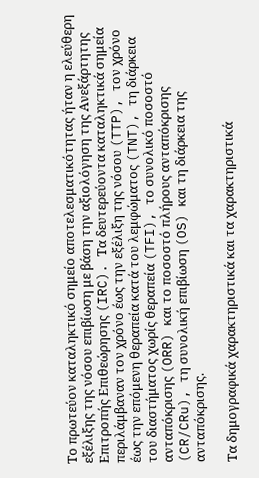Το πρωτεύον καταληκτικό σημείο αποτελεσματικότητας ήταν η ελεύθερη εξέλιξης της νόσου επιβίωση με βάση την αξιολόγηση της Ανεξάρτητης Επιτροπής Επιθεώρησης (IRC). Τα δευτερεύοντα καταληκτικά σημεία περιλάμβαναν τον χρόνο έως την εξέλιξη της νόσου (TTP), τον χρόνο έως την επόμενη θεραπεία κατά του λεμφώματος (TNT), τη διάρκεια του διαστήματος χωρίς θεραπεία (TFI), το συνολικό ποσοστό ανταπόκρισης (ORR) και το ποσοστό πλήρους ανταπόκρισης (CR/CRu), τη συνολική επιβίωση (OS) και τη διάρκεια της ανταπόκρισης.

Τα δημογραφικά χαρακτηριστικά και τα χαρακτηριστικά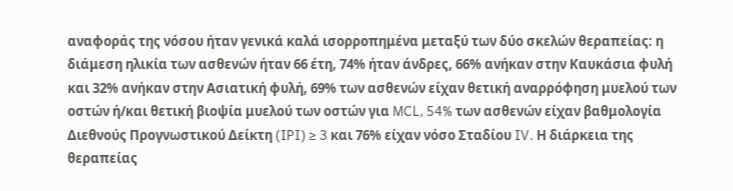αναφοράς της νόσου ήταν γενικά καλά ισορροπημένα μεταξύ των δύο σκελών θεραπείας: η διάμεση ηλικία των ασθενών ήταν 66 έτη, 74% ήταν άνδρες, 66% ανήκαν στην Καυκάσια φυλή και 32% ανήκαν στην Ασιατική φυλή, 69% των ασθενών είχαν θετική αναρρόφηση μυελού των οστών ή/και θετική βιοψία μυελού των οστών για MCL, 54% των ασθενών είχαν βαθμολογία Διεθνούς Προγνωστικού Δείκτη (IPI) ≥ 3 και 76% είχαν νόσο Σταδίου IV. Η διάρκεια της θεραπείας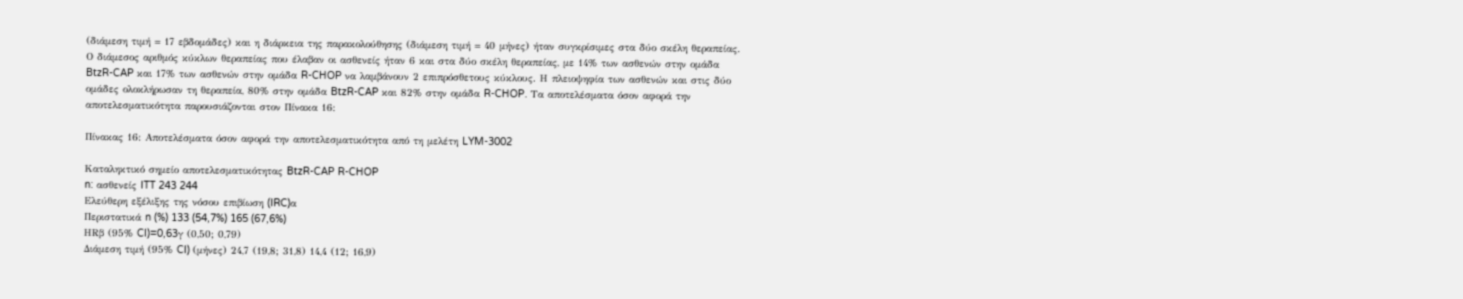(διάμεση τιμή = 17 εβδομάδες) και η διάρκεια της παρακολούθησης (διάμεση τιμή = 40 μήνες) ήταν συγκρίσιμες στα δύο σκέλη θεραπείας. Ο διάμεσος αριθμός κύκλων θεραπείας που έλαβαν οι ασθενείς ήταν 6 και στα δύο σκέλη θεραπείας, με 14% των ασθενών στην ομάδα BtzR-CAP και 17% των ασθενών στην ομάδα R-CHOP να λαμβάνουν 2 επιπρόσθετους κύκλους. Η πλειοψηφία των ασθενών και στις δύο ομάδες ολοκλήρωσαν τη θεραπεία, 80% στην ομάδα BtzR-CAP και 82% στην ομάδα R-CHOP. Τα αποτελέσματα όσον αφορά την αποτελεσματικότητα παρουσιάζονται στον Πίνακα 16:

Πίνακας 16: Αποτελέσματα όσον αφορά την αποτελεσματικότητα από τη μελέτη LYM-3002

Καταληκτικό σημείο αποτελεσματικότητας BtzR-CAP R-CHOP
n: ασθενείς ITT 243 244
Ελεύθερη εξέλιξης της νόσου επιβίωση (IRC)α
Περιστατικά n (%) 133 (54,7%) 165 (67,6%)
HRβ (95% CI)=0,63γ (0,50; 0,79)
Διάμεση τιμή (95% CI) (μήνες) 24,7 (19,8; 31,8) 14,4 (12; 16,9)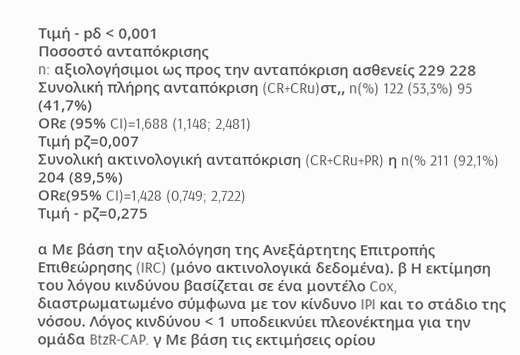Τιμή - pδ < 0,001
Ποσοστό ανταπόκρισης
n: αξιολογήσιμοι ως προς την ανταπόκριση ασθενείς 229 228
Συνολική πλήρης ανταπόκριση (CR+CRu)στ,, n(%) 122 (53,3%) 95 (41,7%)
ORε (95% CI)=1,688 (1,148; 2,481)
Τιμή pζ=0,007
Συνολική ακτινολογική ανταπόκριση (CR+CRu+PR) η n(% 211 (92,1%) 204 (89,5%)
ORε(95% CI)=1,428 (0,749; 2,722)
Τιμή - pζ=0,275

α Με βάση την αξιολόγηση της Ανεξάρτητης Επιτροπής Επιθεώρησης (IRC) (μόνο ακτινολογικά δεδομένα). β Η εκτίμηση του λόγου κινδύνου βασίζεται σε ένα μοντέλο Cox, διαστρωματωμένο σύμφωνα με τον κίνδυνο IPI και το στάδιο της νόσου. Λόγος κινδύνου < 1 υποδεικνύει πλεονέκτημα για την ομάδα BtzR-CAP. γ Με βάση τις εκτιμήσεις ορίου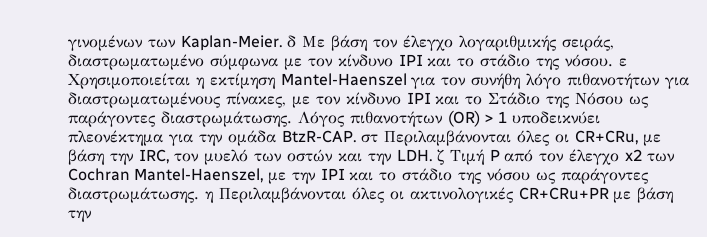γινομένων των Kaplan-Meier. δ Με βάση τον έλεγχο λογαριθμικής σειράς, διαστρωματωμένο σύμφωνα με τον κίνδυνο IPI και το στάδιο της νόσου. ε Χρησιμοποιείται η εκτίμηση Mantel-Haenszel για τον συνήθη λόγο πιθανοτήτων για διαστρωματωμένους πίνακες, με τον κίνδυνο IPI και το Στάδιο της Νόσου ως παράγοντες διαστρωμάτωσης. Λόγος πιθανοτήτων (OR) > 1 υποδεικνύει πλεονέκτημα για την ομάδα BtzR-CAP. στ Περιλαμβάνονται όλες οι CR+CRu, με βάση την IRC, τον μυελό των οστών και την LDH. ζ Τιμή P από τον έλεγχο x2 των Cochran Mantel-Haenszel, με την IPI και το στάδιο της νόσου ως παράγοντες διαστρωμάτωσης. η Περιλαμβάνονται όλες οι ακτινολογικές CR+CRu+PR με βάση την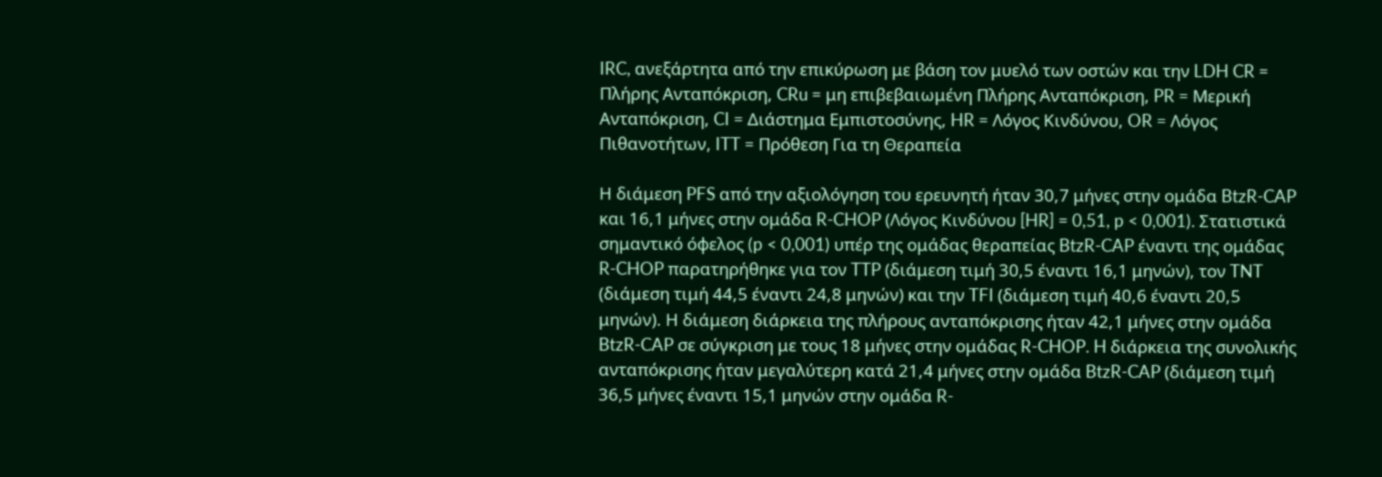IRC, ανεξάρτητα από την επικύρωση με βάση τον μυελό των οστών και την LDH CR = Πλήρης Ανταπόκριση, CRu = μη επιβεβαιωμένη Πλήρης Ανταπόκριση, PR = Μερική Ανταπόκριση, CI = Διάστημα Εμπιστοσύνης, HR = Λόγος Κινδύνου, OR = Λόγος Πιθανοτήτων, ITT = Πρόθεση Για τη Θεραπεία

Η διάμεση PFS από την αξιολόγηση του ερευνητή ήταν 30,7 μήνες στην ομάδα BtzR-CAP και 16,1 μήνες στην ομάδα R-CHOP (Λόγος Κινδύνου [HR] = 0,51, p < 0,001). Στατιστικά σημαντικό όφελος (p < 0,001) υπέρ της ομάδας θεραπείας BtzR-CAP έναντι της ομάδας R-CHOP παρατηρήθηκε για τον TTP (διάμεση τιμή 30,5 έναντι 16,1 μηνών), τον TNT (διάμεση τιμή 44,5 έναντι 24,8 μηνών) και την TFI (διάμεση τιμή 40,6 έναντι 20,5 μηνών). Η διάμεση διάρκεια της πλήρους ανταπόκρισης ήταν 42,1 μήνες στην ομάδα BtzR-CAP σε σύγκριση με τους 18 μήνες στην ομάδας R-CHOP. H διάρκεια της συνολικής ανταπόκρισης ήταν μεγαλύτερη κατά 21,4 μήνες στην ομάδα BtzR-CAP (διάμεση τιμή 36,5 μήνες έναντι 15,1 μηνών στην ομάδα R-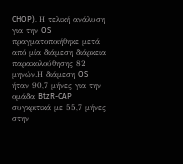CHOP). Η τελική ανάλυση για την OS πραγματοποιήθηκε μετά από μία διάμεση διάρκεια παρακολούθησης 82 μηνών.Η διάμεση OS ήταν 90,7 μήνες για την ομάδα BtzR-CAP συγκριτικά με 55,7 μήνες στην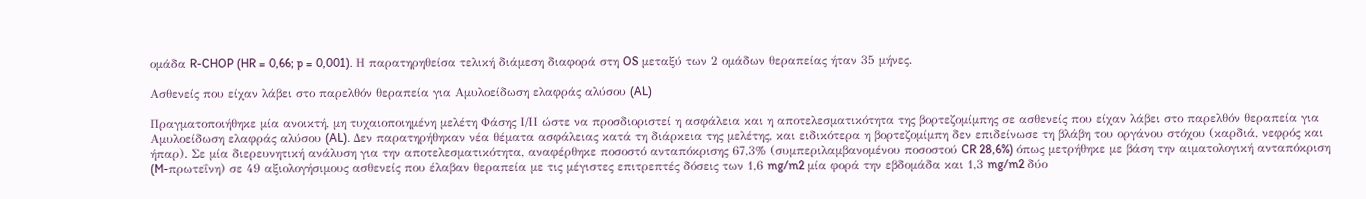ομάδα R-CHOP (HR = 0,66; p = 0,001). Η παρατηρηθείσα τελική διάμεση διαφορά στη OS μεταξύ των 2 ομάδων θεραπείας ήταν 35 μήνες.

Ασθενείς που είχαν λάβει στο παρελθόν θεραπεία για Αμυλοείδωση ελαφράς αλύσου (AL)

Πραγματοποιήθηκε μία ανοικτή, μη τυχαιοποιημένη μελέτη Φάσης Ι/ΙΙ ώστε να προσδιοριστεί η ασφάλεια και η αποτελεσματικότητα της βορτεζομίμπης σε ασθενείς που είχαν λάβει στο παρελθόν θεραπεία για Αμυλοείδωση ελαφράς αλύσου (AL). Δεν παρατηρήθηκαν νέα θέματα ασφάλειας κατά τη διάρκεια της μελέτης, και ειδικότερα η βορτεζομίμπη δεν επιδείνωσε τη βλάβη του οργάνου στόχου (καρδιά, νεφρός και ήπαρ). Σε μία διερευνητική ανάλυση για την αποτελεσματικότητα, αναφέρθηκε ποσοστό ανταπόκρισης 67,3% (συμπεριλαμβανομένου ποσοστού CR 28,6%) όπως μετρήθηκε με βάση την αιματολογική ανταπόκριση (M-πρωτεΐνη) σε 49 αξιολογήσιμους ασθενείς που έλαβαν θεραπεία με τις μέγιστες επιτρεπτές δόσεις των 1,6 mg/m2 μία φορά την εβδομάδα και 1,3 mg/m2 δύο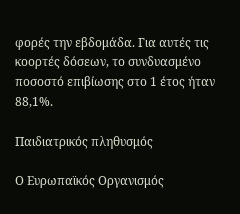φορές την εβδομάδα. Για αυτές τις κοορτές δόσεων, το συνδυασμένο ποσοστό επιβίωσης στο 1 έτος ήταν 88,1%.

Παιδιατρικός πληθυσμός

Ο Ευρωπαϊκός Οργανισμός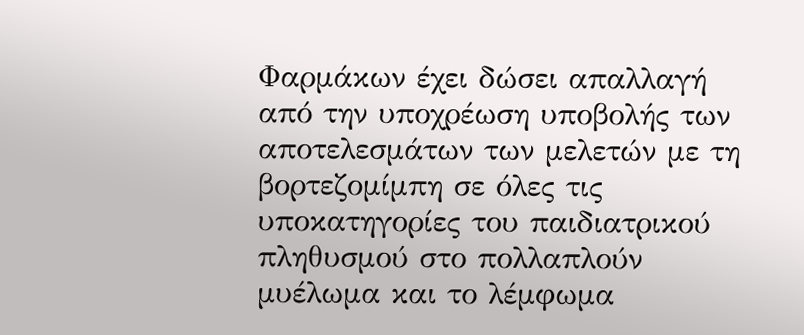Φαρμάκων έχει δώσει απαλλαγή από την υποχρέωση υποβολής των αποτελεσμάτων των μελετών με τη βορτεζομίμπη σε όλες τις υποκατηγορίες του παιδιατρικού πληθυσμού στο πολλαπλούν μυέλωμα και το λέμφωμα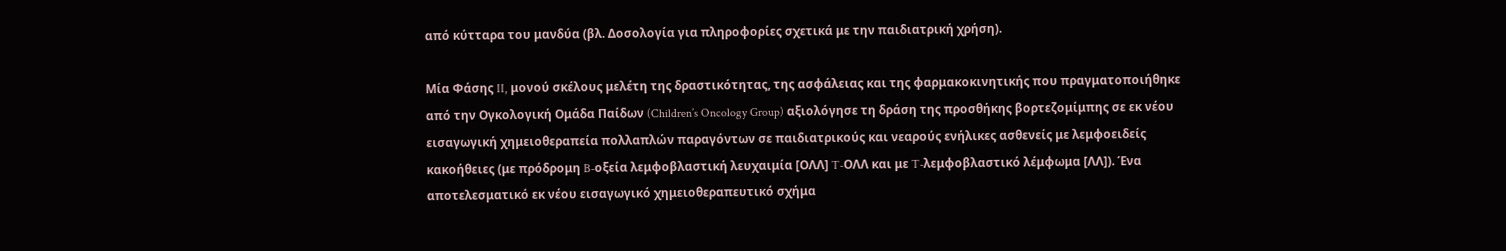από κύτταρα του μανδύα (βλ. Δοσολογία για πληροφορίες σχετικά με την παιδιατρική χρήση).

Μία Φάσης II, μονού σκέλους μελέτη της δραστικότητας, της ασφάλειας και της φαρμακοκινητικής που πραγματοποιήθηκε από την Ογκολογική Ομάδα Παίδων (Children’s Oncology Group) αξιολόγησε τη δράση της προσθήκης βορτεζομίμπης σε εκ νέου εισαγωγική χημειοθεραπεία πολλαπλών παραγόντων σε παιδιατρικούς και νεαρούς ενήλικες ασθενείς με λεμφοειδείς κακοήθειες (με πρόδρομη B-οξεία λεμφοβλαστική λευχαιμία [ΟΛΛ] T-ΟΛΛ και με T-λεμφοβλαστικό λέμφωμα [ΛΛ]). Ένα αποτελεσματικό εκ νέου εισαγωγικό χημειοθεραπευτικό σχήμα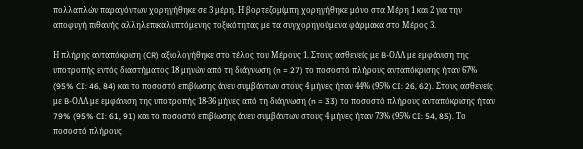πολλαπλών παραγόντων χορηγήθηκε σε 3 μέρη. Η βορτεζομίμπη χορηγήθηκε μόνο στα Μέρη 1 και 2 για την αποφυγή πιθανής αλληλεπικαλυπτόμενης τοξικότητας με τα συγχορηγούμενα φάρμακα στο Μέρος 3.

Η πλήρης ανταπόκριση (CR) αξιολογήθηκε στο τέλος του Μέρους 1. Στους ασθενείς με B-ΟΛΛ με εμφάνιση της υποτροπής εντός διαστήματος 18 μηνών από τη διάγνωση (n = 27) το ποσοστό πλήρους ανταπόκρισης ήταν 67% (95% CI: 46, 84) και το ποσοστό επιβίωσης άνευ συμβάντων στους 4 μήνες ήταν 44% (95% CI: 26, 62). Στους ασθενείς με B-ΟΛΛ με εμφάνιση της υποτροπής 18-36 μήνες από τη διάγνωση (n = 33) το ποσοστό πλήρους ανταπόκρισης ήταν 79% (95% CI: 61, 91) και το ποσοστό επιβίωσης άνευ συμβάντων στους 4 μήνες ήταν 73% (95% CI: 54, 85). Το ποσοστό πλήρους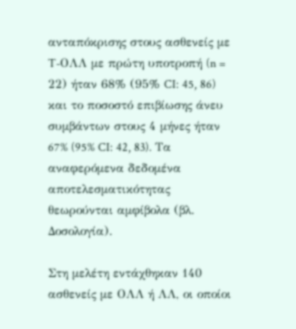ανταπόκρισης στους ασθενείς με T-ΟΛΛ με πρώτη υποτροπή (n = 22) ήταν 68% (95% CI: 45, 86) και το ποσοστό επιβίωσης άνευ συμβάντων στους 4 μήνες ήταν 67% (95% CI: 42, 83). Τα αναφερόμενα δεδομένα αποτελεσματικότητας θεωρούνται αμφίβολα (βλ. Δοσολογία).

Στη μελέτη εντάχθηκαν 140 ασθενείς με ΟΛΛ ή ΛΛ, οι οποίοι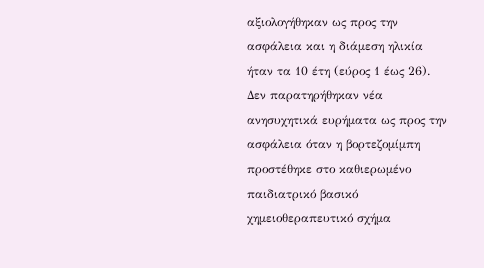αξιολογήθηκαν ως προς την ασφάλεια και η διάμεση ηλικία ήταν τα 10 έτη (εύρος 1 έως 26). Δεν παρατηρήθηκαν νέα ανησυχητικά ευρήματα ως προς την ασφάλεια όταν η βορτεζομίμπη προστέθηκε στο καθιερωμένο παιδιατρικό βασικό χημειοθεραπευτικό σχήμα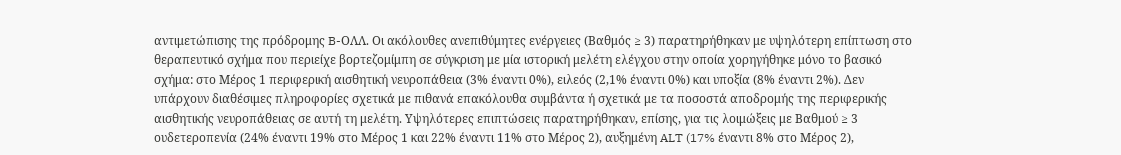αντιμετώπισης της πρόδρομης B-ΟΛΛ. Οι ακόλουθες ανεπιθύμητες ενέργειες (Βαθμός ≥ 3) παρατηρήθηκαν με υψηλότερη επίπτωση στο θεραπευτικό σχήμα που περιείχε βορτεζομίμπη σε σύγκριση με μία ιστορική μελέτη ελέγχου στην οποία χορηγήθηκε μόνο το βασικό σχήμα: στο Μέρος 1 περιφερική αισθητική νευροπάθεια (3% έναντι 0%), ειλεός (2,1% έναντι 0%) και υποξία (8% έναντι 2%). Δεν υπάρχουν διαθέσιμες πληροφορίες σχετικά με πιθανά επακόλουθα συμβάντα ή σχετικά με τα ποσοστά αποδρομής της περιφερικής αισθητικής νευροπάθειας σε αυτή τη μελέτη. Υψηλότερες επιπτώσεις παρατηρήθηκαν, επίσης, για τις λοιμώξεις με Βαθμού ≥ 3 ουδετεροπενία (24% έναντι 19% στο Μέρος 1 και 22% έναντι 11% στο Μέρος 2), αυξημένη ALT (17% έναντι 8% στο Μέρος 2),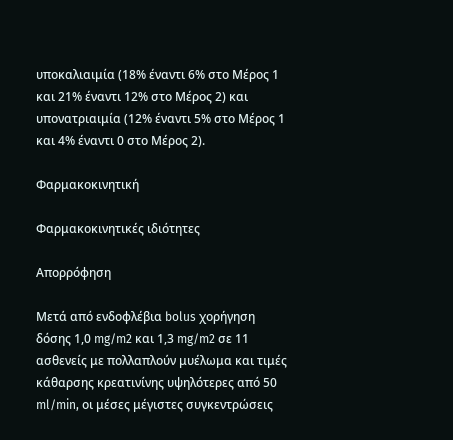υποκαλιαιμία (18% έναντι 6% στο Μέρος 1 και 21% έναντι 12% στο Μέρος 2) και υπονατριαιμία (12% έναντι 5% στο Μέρος 1 και 4% έναντι 0 στο Μέρος 2).

Φαρμακοκινητική

Φαρμακοκινητικές ιδιότητες

Απορρόφηση

Μετά από ενδοφλέβια bolus χορήγηση δόσης 1,0 mg/m2 και 1,3 mg/m2 σε 11 ασθενείς με πολλαπλούν μυέλωμα και τιμές κάθαρσης κρεατινίνης υψηλότερες από 50 ml/min, οι μέσες μέγιστες συγκεντρώσεις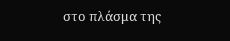στο πλάσμα της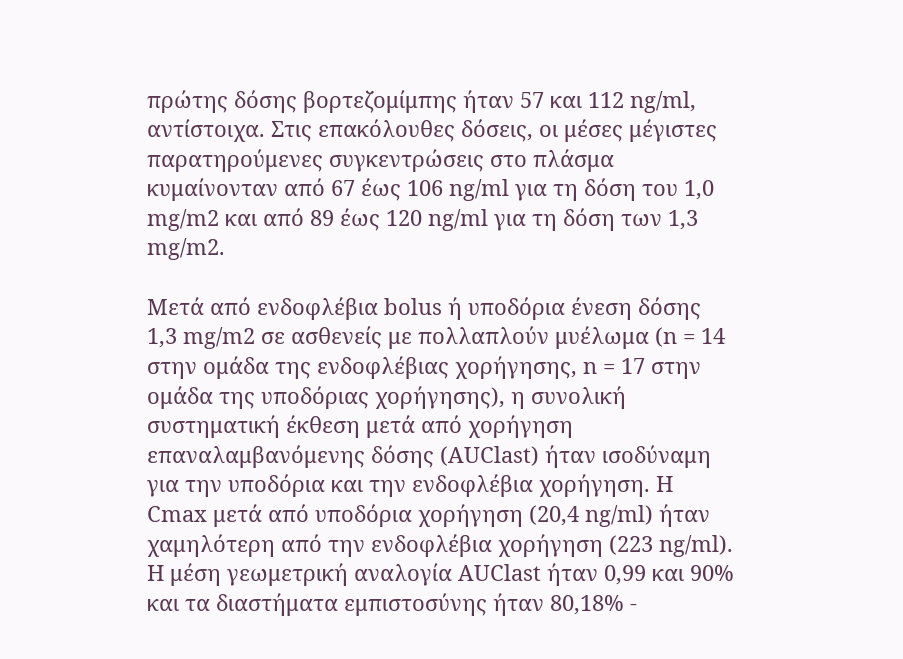πρώτης δόσης βορτεζομίμπης ήταν 57 και 112 ng/ml, αντίστοιχα. Στις επακόλουθες δόσεις, οι μέσες μέγιστες παρατηρούμενες συγκεντρώσεις στο πλάσμα κυμαίνονταν από 67 έως 106 ng/ml για τη δόση του 1,0 mg/m2 και από 89 έως 120 ng/ml για τη δόση των 1,3 mg/m2.

Μετά από ενδοφλέβια bolus ή υποδόρια ένεση δόσης 1,3 mg/m2 σε ασθενείς με πολλαπλούν μυέλωμα (n = 14 στην ομάδα της ενδοφλέβιας χορήγησης, n = 17 στην ομάδα της υποδόριας χορήγησης), η συνολική συστηματική έκθεση μετά από χορήγηση επαναλαμβανόμενης δόσης (AUClast) ήταν ισοδύναμη για την υποδόρια και την ενδοφλέβια χορήγηση. Η Cmax μετά από υποδόρια χορήγηση (20,4 ng/ml) ήταν χαμηλότερη από την ενδοφλέβια χορήγηση (223 ng/ml). Η μέση γεωμετρική αναλογία AUClast ήταν 0,99 και 90% και τα διαστήματα εμπιστοσύνης ήταν 80,18% -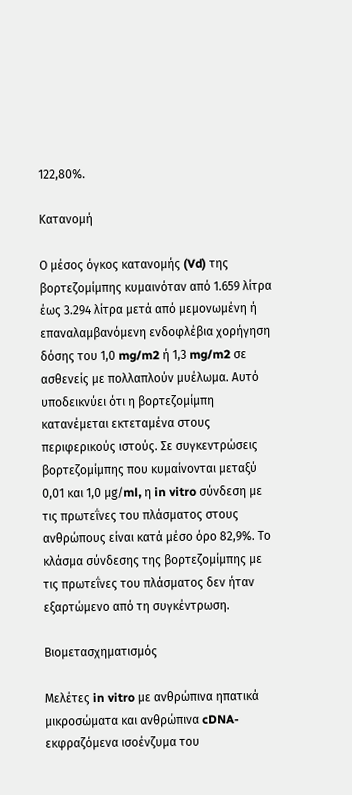122,80%.

Κατανομή

Ο μέσος όγκος κατανομής (Vd) της βορτεζομίμπης κυμαινόταν από 1.659 λίτρα έως 3.294 λίτρα μετά από μεμονωμένη ή επαναλαμβανόμενη ενδοφλέβια χορήγηση δόσης του 1,0 mg/m2 ή 1,3 mg/m2 σε ασθενείς με πολλαπλούν μυέλωμα. Αυτό υποδεικνύει ότι η βορτεζομίμπη κατανέμεται εκτεταμένα στους περιφερικούς ιστούς. Σε συγκεντρώσεις βορτεζομίμπης που κυμαίνονται μεταξύ 0,01 και 1,0 μg/ml, η in vitro σύνδεση με τις πρωτεΐνες του πλάσματος στους ανθρώπους είναι κατά μέσο όρο 82,9%. Το κλάσμα σύνδεσης της βορτεζομίμπης με τις πρωτεΐνες του πλάσματος δεν ήταν εξαρτώμενο από τη συγκέντρωση.

Βιομετασχηματισμός

Μελέτες in vitro με ανθρώπινα ηπατικά μικροσώματα και ανθρώπινα cDNA-εκφραζόμενα ισοένζυμα του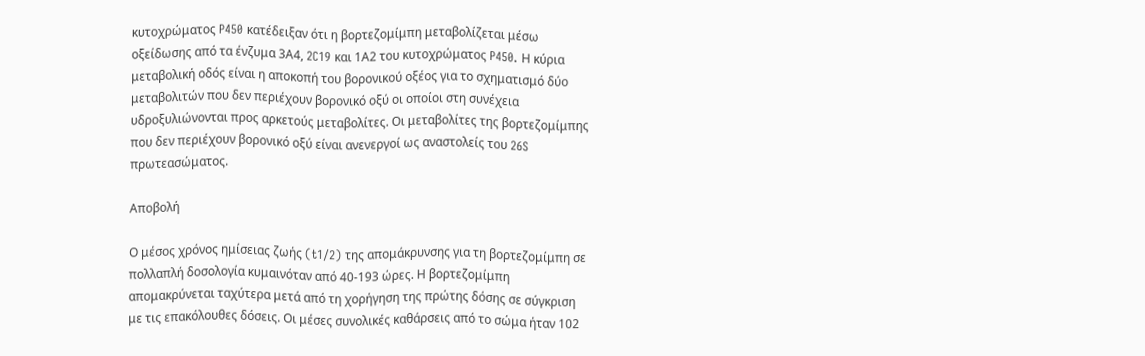κυτοχρώματος P450 κατέδειξαν ότι η βορτεζομίμπη μεταβολίζεται μέσω οξείδωσης από τα ένζυμα 3Α4, 2C19 και 1Α2 του κυτοχρώματος P450. Η κύρια μεταβολική οδός είναι η αποκοπή του βορονικού οξέος για το σχηματισμό δύο μεταβολιτών που δεν περιέχουν βορονικό οξύ οι οποίοι στη συνέχεια υδροξυλιώνονται προς αρκετούς μεταβολίτες. Οι μεταβολίτες της βορτεζομίμπης που δεν περιέχουν βορονικό οξύ είναι ανενεργοί ως αναστολείς του 26S πρωτεασώματος.

Αποβολή

Ο μέσος χρόνος ημίσειας ζωής (t1/2) της απομάκρυνσης για τη βορτεζομίμπη σε πολλαπλή δοσολογία κυμαινόταν από 40-193 ώρες. Η βορτεζομίμπη απομακρύνεται ταχύτερα μετά από τη χορήγηση της πρώτης δόσης σε σύγκριση με τις επακόλουθες δόσεις. Οι μέσες συνολικές καθάρσεις από το σώμα ήταν 102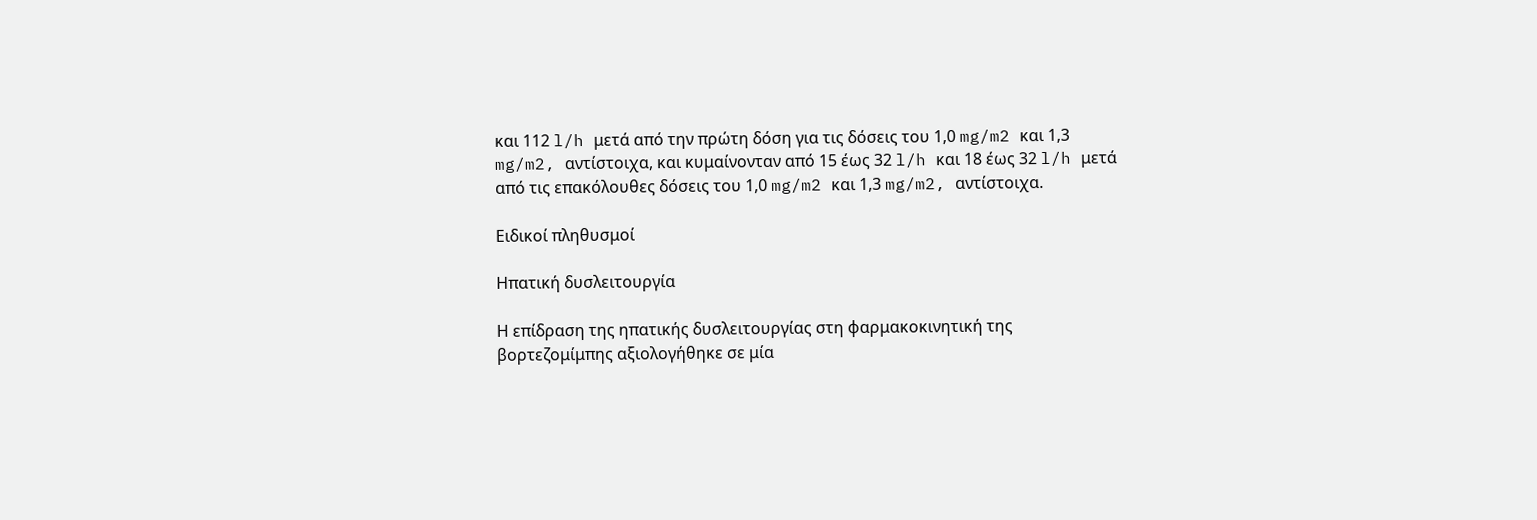και 112 l/h μετά από την πρώτη δόση για τις δόσεις του 1,0 mg/m2 και 1,3 mg/m2, αντίστοιχα, και κυμαίνονταν από 15 έως 32 l/h και 18 έως 32 l/h μετά από τις επακόλουθες δόσεις του 1,0 mg/m2 και 1,3 mg/m2, αντίστοιχα.

Ειδικοί πληθυσμοί

Ηπατική δυσλειτουργία

Η επίδραση της ηπατικής δυσλειτουργίας στη φαρμακοκινητική της βορτεζομίμπης αξιολογήθηκε σε μία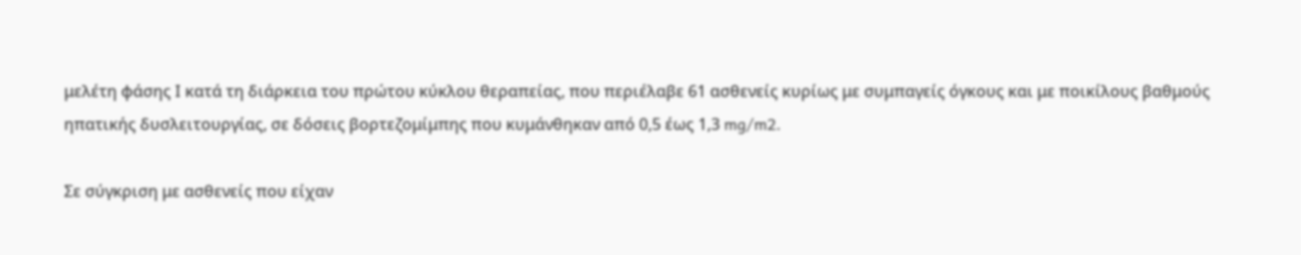μελέτη φάσης Ι κατά τη διάρκεια του πρώτου κύκλου θεραπείας, που περιέλαβε 61 ασθενείς κυρίως με συμπαγείς όγκους και με ποικίλους βαθμούς ηπατικής δυσλειτουργίας, σε δόσεις βορτεζομίμπης που κυμάνθηκαν από 0,5 έως 1,3 mg/m2.

Σε σύγκριση με ασθενείς που είχαν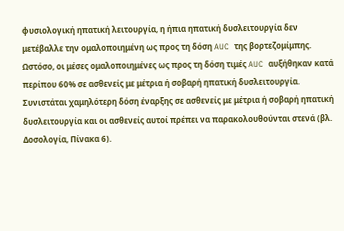φυσιολογική ηπατική λειτουργία, η ήπια ηπατική δυσλειτουργία δεν μετέβαλλε την ομαλοποιημένη ως προς τη δόση AUC της βορτεζομίμπης. Ωστόσο, οι μέσες ομαλοποιημένες ως προς τη δόση τιμές AUC αυξήθηκαν κατά περίπου 60% σε ασθενείς με μέτρια ή σοβαρή ηπατική δυσλειτουργία. Συνιστάται χαμηλότερη δόση έναρξης σε ασθενείς με μέτρια ή σοβαρή ηπατική δυσλειτουργία και οι ασθενείς αυτοί πρέπει να παρακολουθούνται στενά (βλ. Δοσολογία, Πίνακα 6).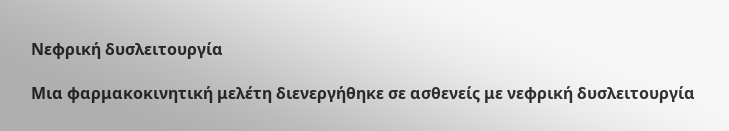Νεφρική δυσλειτουργία

Μια φαρμακοκινητική μελέτη διενεργήθηκε σε ασθενείς με νεφρική δυσλειτουργία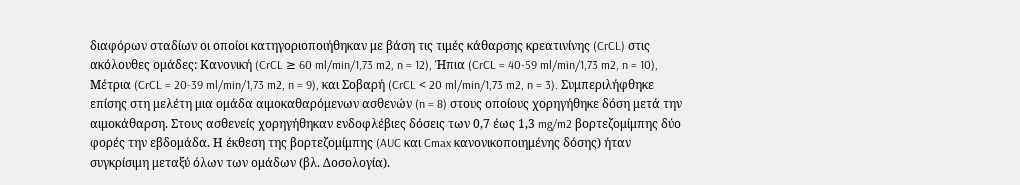διαφόρων σταδίων οι οποίοι κατηγοριοποιήθηκαν με βάση τις τιμές κάθαρσης κρεατινίνης (CrCL) στις ακόλουθες ομάδες: Κανονική (CrCL ≥ 60 ml/min/1,73 m2, n = 12), Ήπια (CrCL = 40-59 ml/min/1,73 m2, n = 10), Μέτρια (CrCL = 20-39 ml/min/1,73 m2, n = 9), και Σοβαρή (CrCL < 20 ml/min/1,73 m2, n = 3). Συμπεριλήφθηκε επίσης στη μελέτη μια ομάδα αιμοκαθαρόμενων ασθενών (n = 8) στους οποίους χορηγήθηκε δόση μετά την αιμοκάθαρση. Στους ασθενείς χορηγήθηκαν ενδοφλέβιες δόσεις των 0,7 έως 1,3 mg/m2 βορτεζομίμπης δύο φορές την εβδομάδα. Η έκθεση της βορτεζομίμπης (AUC και Cmax κανονικοποιημένης δόσης) ήταν συγκρίσιμη μεταξύ όλων των ομάδων (βλ. Δοσολογία).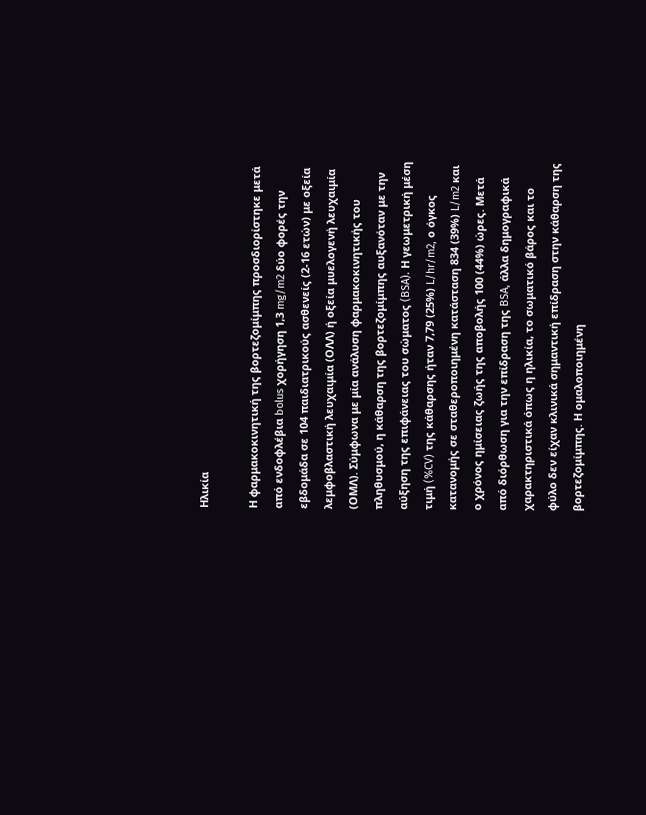Ηλικία

Η φαρμακοκινητική της βορτεζομίμπης προσδιορίστηκε μετά από ενδοφλέβια bolus χορήγηση 1,3 mg/m2 δύο φορές την εβδομάδα σε 104 παιδιατρικούς ασθενείς (2-16 ετών) με οξεία λεμφοβλαστική λευχαιμία (ΟΛΛ) ή οξεία μυελογενή λευχαιμία (ΟΜΛ). Σύμφωνα με μία ανάλυση φαρμακοκινητικής του πληθυσμού, η κάθαρση της βορτεζομίμπης αυξανόταν με την αύξηση της επιφάνειας του σώματος (BSA). Η γεωμετρική μέση τιμή (%CV) της κάθαρσης ήταν 7,79 (25%) L/hr/m2, ο όγκος κατανομής σε σταθεροποιημένη κατάσταση 834 (39%) L/m2 και ο χρόνος ημίσειας ζωής της αποβολής 100 (44%) ώρες. Μετά από διόρθωση για την επίδραση της BSA, άλλα δημογραφικά χαρακτηριστικά όπως η ηλικία, το σωματικό βάρος και το φύλο δεν είχαν κλινικά σημαντική επίδραση στην κάθαρση της βορτεζομίμπης. Η ομαλοποιημένη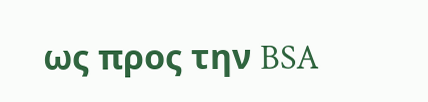ως προς την BSA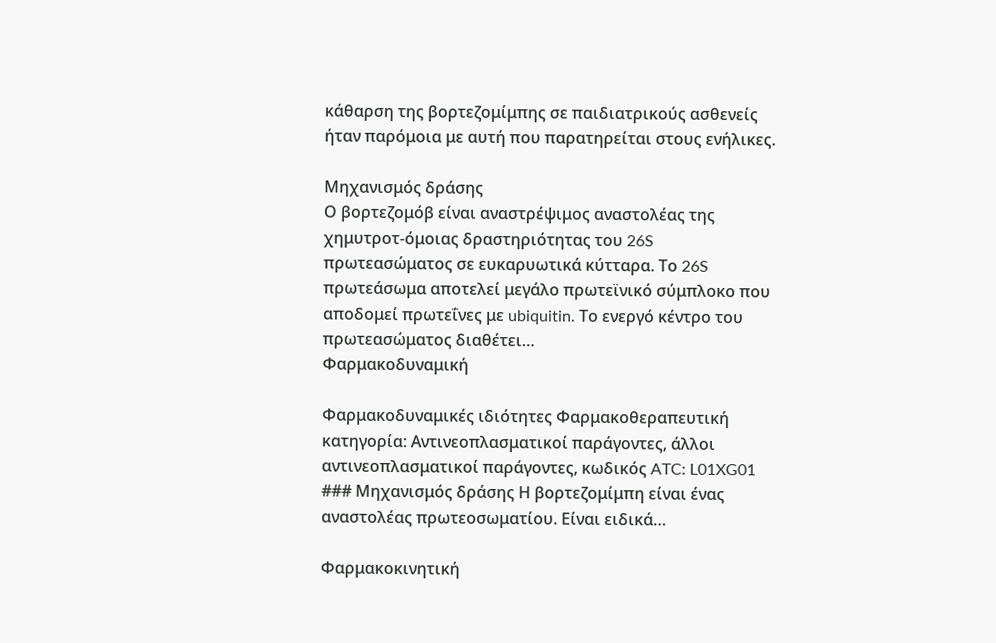κάθαρση της βορτεζομίμπης σε παιδιατρικούς ασθενείς ήταν παρόμοια με αυτή που παρατηρείται στους ενήλικες.

Μηχανισμός δράσης
Ο βορτεζομόβ είναι αναστρέψιμος αναστολέας της χημυτροτ-όμοιας δραστηριότητας του 26S πρωτεασώματος σε ευκαρυωτικά κύτταρα. Το 26S πρωτεάσωμα αποτελεί μεγάλο πρωτεϊνικό σύμπλοκο που αποδομεί πρωτεΐνες με ubiquitin. Το ενεργό κέντρο του πρωτεασώματος διαθέτει…
Φαρμακοδυναμική

Φαρμακοδυναμικές ιδιότητες Φαρμακοθεραπευτική κατηγορία: Αντινεοπλασματικοί παράγοντες, άλλοι αντινεοπλασματικοί παράγοντες, κωδικός ATC: L01XG01 ### Μηχανισμός δράσης Η βορτεζομίμπη είναι ένας αναστολέας πρωτεοσωματίου. Είναι ειδικά…

Φαρμακοκινητική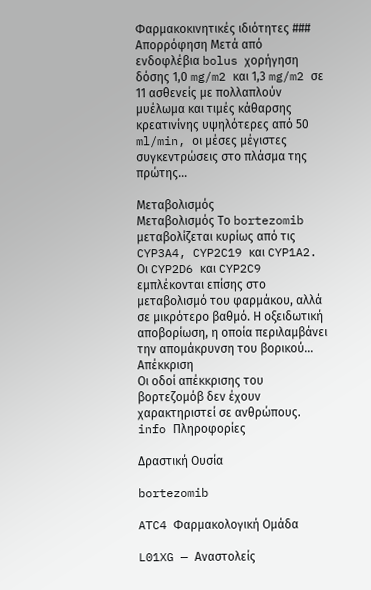Φαρμακοκινητικές ιδιότητες ### Απορρόφηση Μετά από ενδοφλέβια bolus χορήγηση δόσης 1,0 mg/m2 και 1,3 mg/m2 σε 11 ασθενείς με πολλαπλούν μυέλωμα και τιμές κάθαρσης κρεατινίνης υψηλότερες από 50 ml/min, οι μέσες μέγιστες συγκεντρώσεις στο πλάσμα της πρώτης…

Μεταβολισμός
Μεταβολισμός Το bortezomib μεταβολίζεται κυρίως από τις CYP3A4, CYP2C19 και CYP1A2. Οι CYP2D6 και CYP2C9 εμπλέκονται επίσης στο μεταβολισμό του φαρμάκου, αλλά σε μικρότερο βαθμό. Η οξειδωτική αποβορίωση, η οποία περιλαμβάνει την απομάκρυνση του βορικού…
Απέκκριση
Οι οδοί απέκκρισης του βορτεζομόβ δεν έχουν χαρακτηριστεί σε ανθρώπους.
info Πληροφορίες

Δραστική Ουσία

bortezomib

ATC4 Φαρμακολογική Ομάδα

L01XG — Αναστολείς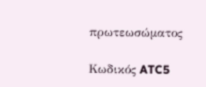πρωτεωσώματος

Κωδικός ATC5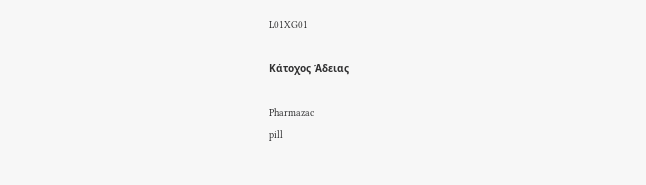L01XG01

Κάτοχος Άδειας

Pharmazac
pill